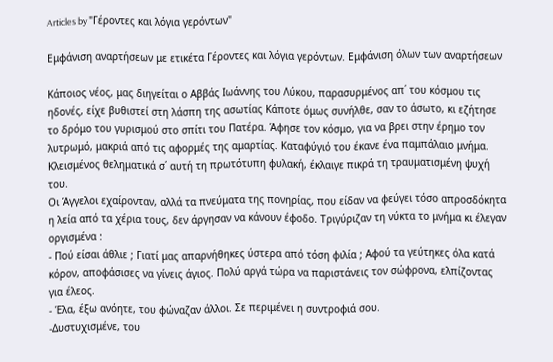Articles by "Γέροντες και λόγια γερόντων"

Εμφάνιση αναρτήσεων με ετικέτα Γέροντες και λόγια γερόντων. Εμφάνιση όλων των αναρτήσεων

Κάποιος νέος, μας διηγείται ο Αββάς Ιωάννης του Λύκου, παρασυρμένος απ΄ του κόσμου τις ηδονές, είχε βυθιστεί στη λάσπη της ασωτίας Κάποτε όμως συνήλθε, σαν το άσωτο, κι εζήτησε το δρόμο του γυρισμού στο σπίτι του Πατέρα. Άφησε τον κόσμο, για να βρει στην έρημο τον λυτρωμό, μακριά από τις αφορμές της αμαρτίας. Καταφύγιό του έκανε ένα παμπάλαιο μνήμα. Κλεισμένος θεληματικά σ΄ αυτή τη πρωτότυπη φυλακή, έκλαιγε πικρά τη τραυματισμένη ψυχή του.
Οι Άγγελοι εχαίρονταν, αλλά τα πνεύματα της πονηρίας, που είδαν να φεύγει τόσο απροσδόκητα η λεία από τα χέρια τους, δεν άργησαν να κάνουν έφοδο. Τριγύριζαν τη νύκτα το μνήμα κι έλεγαν οργισμένα :
- Πού είσαι άθλιε ; Γιατί μας απαρνήθηκες ύστερα από τόση φιλία ; Αφού τα γεύτηκες όλα κατά κόρον, αποφάσισες να γίνεις άγιος. Πολύ αργά τώρα να παριστάνεις τον σώφρονα, ελπίζοντας για έλεος.
- Έλα, έξω ανόητε, του φώναζαν άλλοι. Σε περιμένει η συντροφιά σου.
-Δυστυχισμένε, του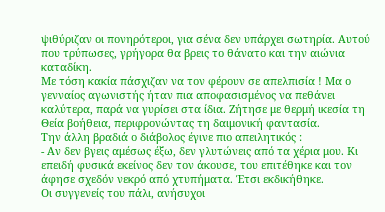ψιθύριζαν οι πονηρότεροι, για σένα δεν υπάρχει σωτηρία. Αυτού που τρύπωσες, γρήγορα θα βρεις το θάνατο και την αιώνια καταδίκη.
Με τόση κακία πάσχιζαν να τον φέρουν σε απελπισία ! Μα ο γενναίος αγωνιστής ήταν πια αποφασισμένος να πεθάνει καλύτερα, παρά να γυρίσει στα ίδια. Ζήτησε με θερμή ικεσία τη Θεία βοήθεια, περιφρονώντας τη δαιμονική φαντασία.
Την άλλη βραδιά ο διάβολος έγινε πιο απειλητικός :
- Αν δεν βγεις αμέσως έξω, δεν γλυτώνεις από τα χέρια μου. Κι επειδή φυσικά εκείνος δεν τον άκουσε, του επιτέθηκε και τον άφησε σχεδόν νεκρό από χτυπήματα. Έτσι εκδικήθηκε.
Οι συγγενείς του πάλι, ανήσυχοι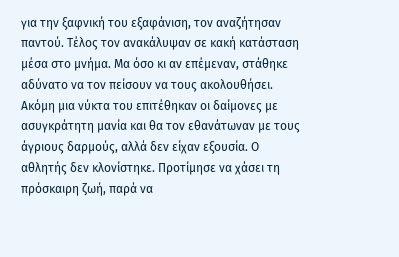για την ξαφνική του εξαφάνιση, τον αναζήτησαν παντού. Τέλος τον ανακάλυψαν σε κακή κατάσταση μέσα στο μνήμα. Μα όσο κι αν επέμεναν, στάθηκε αδύνατο να τον πείσουν να τους ακολουθήσει.
Ακόμη μια νύκτα του επιτέθηκαν οι δαίμονες με ασυγκράτητη μανία και θα τον εθανάτωναν με τους άγριους δαρμούς, αλλά δεν είχαν εξουσία. Ο αθλητής δεν κλονίστηκε. Προτίμησε να χάσει τη πρόσκαιρη ζωή, παρά να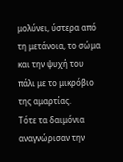μολύνει, ύστερα από τη μετάνοια, το σώμα και την ψυχή του πάλι με το μικρόβιο της αμαρτίας.
Τότε τα δαιμόνια αναγνώρισαν την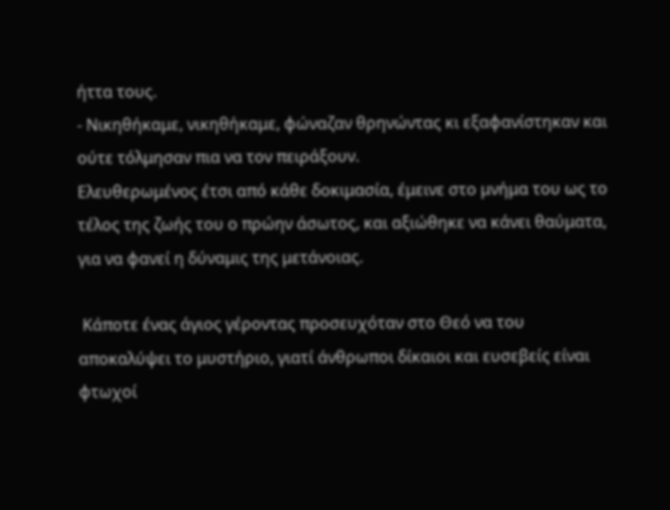ήττα τους.
- Νικηθήκαμε, νικηθήκαμε, φώναζαν θρηνώντας κι εξαφανίστηκαν και ούτε τόλμησαν πια να τον πειράξουν.
Ελευθερωμένος έτσι από κάθε δοκιμασία, έμεινε στο μνήμα του ως το τέλος της ζωής του ο πρώην άσωτος, και αξιώθηκε να κάνει θαύματα, για να φανεί η δύναμις της μετάνοιας.

 Κάποτε ένας άγιος γέροντας προσευχόταν στο Θεό να του
αποκαλύψει το μυστήριο, γιατί άνθρωποι δίκαιοι και ευσεβείς είναι φτωχοί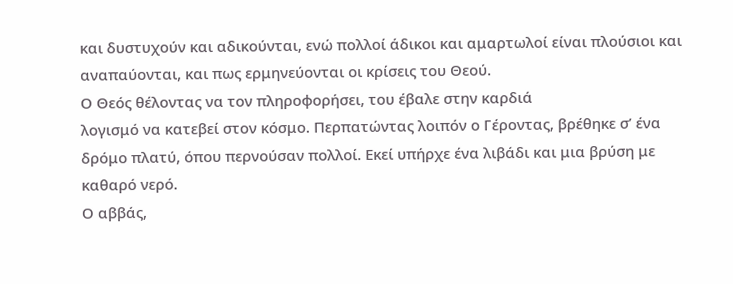και δυστυχούν και αδικούνται, ενώ πολλοί άδικοι και αμαρτωλοί είναι πλούσιοι και
αναπαύονται, και πως ερμηνεύονται οι κρίσεις του Θεού.
Ο Θεός θέλοντας να τον πληροφορήσει, του έβαλε στην καρδιά
λογισμό να κατεβεί στον κόσμο. Περπατώντας λοιπόν ο Γέροντας, βρέθηκε σ’ ένα
δρόμο πλατύ, όπου περνούσαν πολλοί. Εκεί υπήρχε ένα λιβάδι και μια βρύση με
καθαρό νερό.
Ο αββάς,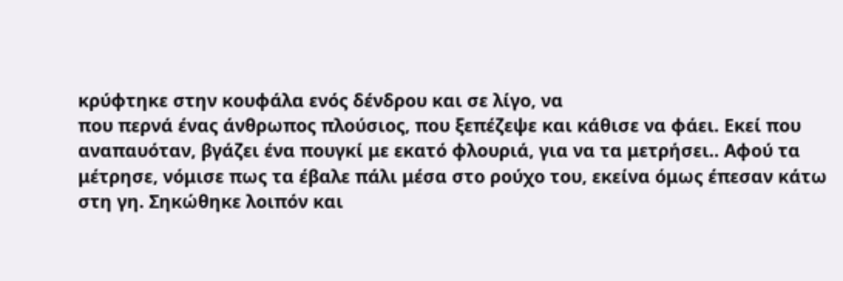κρύφτηκε στην κουφάλα ενός δένδρου και σε λίγο, να
που περνά ένας άνθρωπος πλούσιος, που ξεπέζεψε και κάθισε να φάει. Εκεί που
αναπαυόταν, βγάζει ένα πουγκί με εκατό φλουριά, για να τα μετρήσει.. Αφού τα
μέτρησε, νόμισε πως τα έβαλε πάλι μέσα στο ρούχο του, εκείνα όμως έπεσαν κάτω
στη γη. Σηκώθηκε λοιπόν και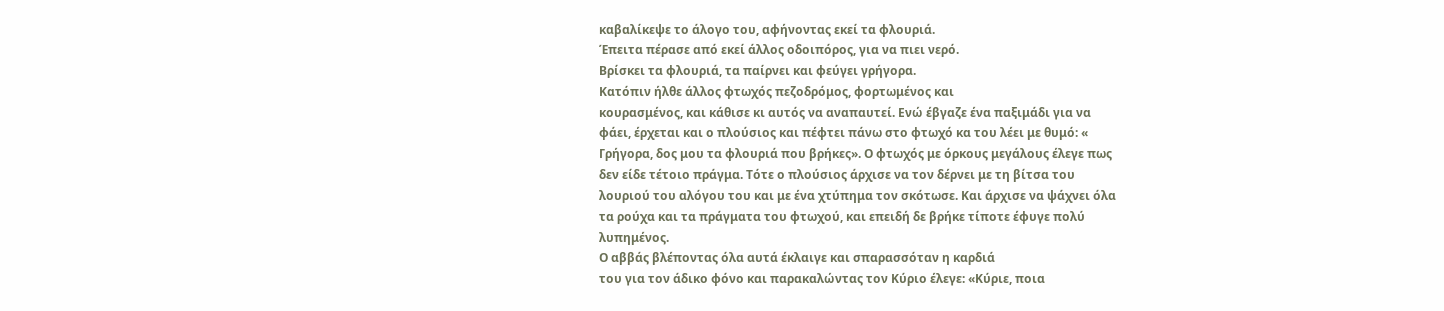καβαλίκεψε το άλογο του, αφήνοντας εκεί τα φλουριά.
Έπειτα πέρασε από εκεί άλλος οδοιπόρος, για να πιει νερό.
Βρίσκει τα φλουριά, τα παίρνει και φεύγει γρήγορα.
Κατόπιν ήλθε άλλος φτωχός πεζοδρόμος, φορτωμένος και
κουρασμένος, και κάθισε κι αυτός να αναπαυτεί. Ενώ έβγαζε ένα παξιμάδι για να
φάει, έρχεται και ο πλούσιος και πέφτει πάνω στο φτωχό κα του λέει με θυμό: «
Γρήγορα, δος μου τα φλουριά που βρήκες». Ο φτωχός με όρκους μεγάλους έλεγε πως
δεν είδε τέτοιο πράγμα. Τότε ο πλούσιος άρχισε να τον δέρνει με τη βίτσα του
λουριού του αλόγου του και με ένα χτύπημα τον σκότωσε. Και άρχισε να ψάχνει όλα
τα ρούχα και τα πράγματα του φτωχού, και επειδή δε βρήκε τίποτε έφυγε πολύ
λυπημένος.
Ο αββάς βλέποντας όλα αυτά έκλαιγε και σπαρασσόταν η καρδιά
του για τον άδικο φόνο και παρακαλώντας τον Κύριο έλεγε: «Κύριε, ποια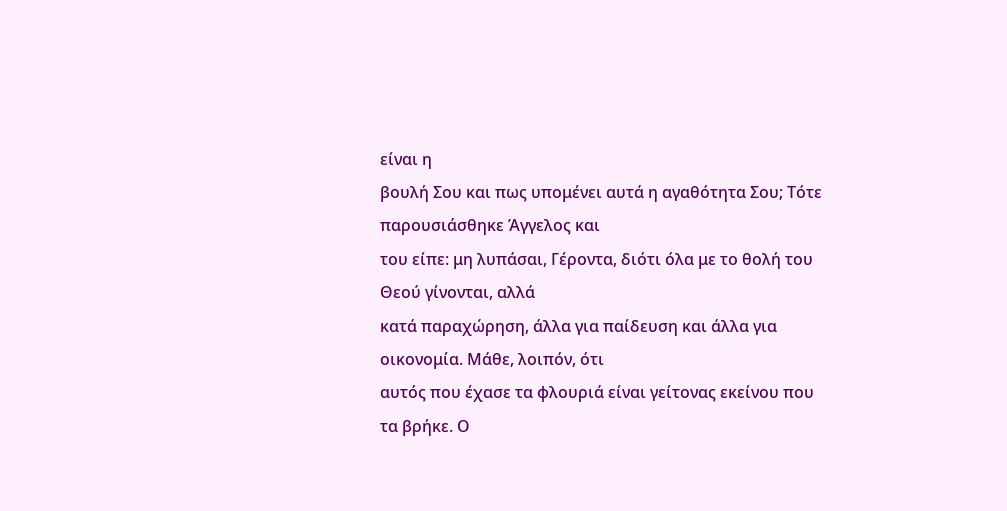είναι η
βουλή Σου και πως υπομένει αυτά η αγαθότητα Σου; Τότε παρουσιάσθηκε Άγγελος και
του είπε: μη λυπάσαι, Γέροντα, διότι όλα με το θολή του Θεού γίνονται, αλλά
κατά παραχώρηση, άλλα για παίδευση και άλλα για οικονομία. Μάθε, λοιπόν, ότι
αυτός που έχασε τα φλουριά είναι γείτονας εκείνου που τα βρήκε. Ο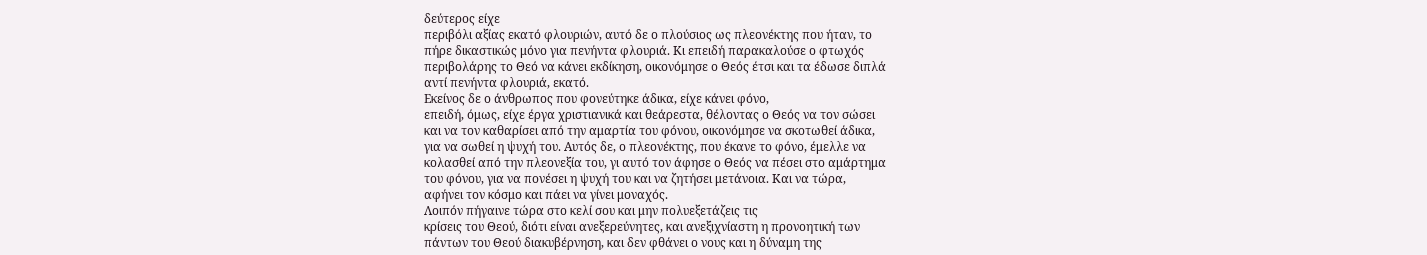δεύτερος είχε
περιβόλι αξίας εκατό φλουριών, αυτό δε ο πλούσιος ως πλεονέκτης που ήταν, το
πήρε δικαστικώς μόνο για πενήντα φλουριά. Κι επειδή παρακαλούσε ο φτωχός
περιβολάρης το Θεό να κάνει εκδίκηση, οικονόμησε ο Θεός έτσι και τα έδωσε διπλά
αντί πενήντα φλουριά, εκατό.
Εκείνος δε ο άνθρωπος που φονεύτηκε άδικα, είχε κάνει φόνο,
επειδή, όμως, είχε έργα χριστιανικά και θεάρεστα, θέλοντας ο Θεός να τον σώσει
και να τον καθαρίσει από την αμαρτία του φόνου, οικονόμησε να σκοτωθεί άδικα,
για να σωθεί η ψυχή του. Αυτός δε, ο πλεονέκτης, που έκανε το φόνο, έμελλε να
κολασθεί από την πλεονεξία του, γι αυτό τον άφησε ο Θεός να πέσει στο αμάρτημα
του φόνου, για να πονέσει η ψυχή του και να ζητήσει μετάνοια. Και να τώρα,
αφήνει τον κόσμο και πάει να γίνει μοναχός.
Λοιπόν πήγαινε τώρα στο κελί σου και μην πολυεξετάζεις τις
κρίσεις του Θεού, διότι είναι ανεξερεύνητες, και ανεξιχνίαστη η προνοητική των
πάντων του Θεού διακυβέρνηση, και δεν φθάνει ο νους και η δύναμη της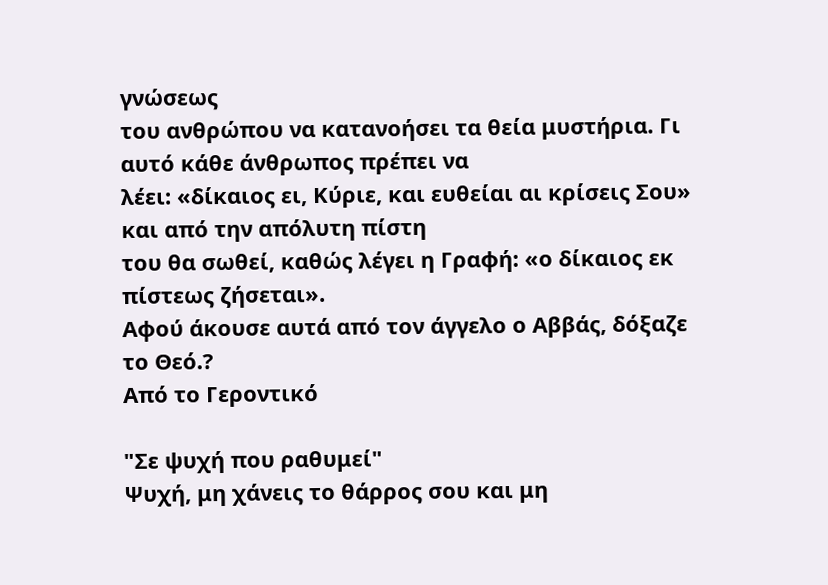γνώσεως
του ανθρώπου να κατανοήσει τα θεία μυστήρια. Γι αυτό κάθε άνθρωπος πρέπει να
λέει: «δίκαιος ει, Κύριε, και ευθείαι αι κρίσεις Σου» και από την απόλυτη πίστη
του θα σωθεί, καθώς λέγει η Γραφή: «ο δίκαιος εκ πίστεως ζήσεται».
Αφού άκουσε αυτά από τον άγγελο ο Αββάς, δόξαζε το Θεό.?
Aπό το Γεροντικό

"Σε ψυχή που ραθυμεί"
Ψυχή, μη χάνεις το θάρρος σου και μη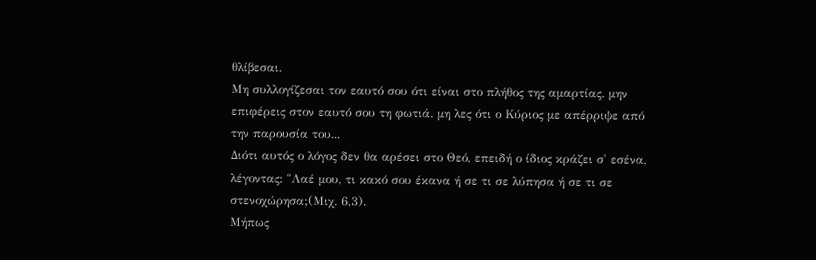θλίβεσαι.
Μη συλλογίζεσαι τον εαυτό σου ότι είναι στο πλήθος της αμαρτίας. μην επιφέρεις στον εαυτό σου τη φωτιά. μη λες ότι ο Κύριος με απέρριψε από την παρουσία του...
Διότι αυτός ο λόγος δεν θα αρέσει στο Θεό, επειδή ο ίδιος κράζει σ' εσένα, λέγοντας: "Λαέ μου, τι κακό σου έκανα ή σε τι σε λύπησα ή σε τι σε στενοχώρησα;(Μιχ. 6,3).
Μήπως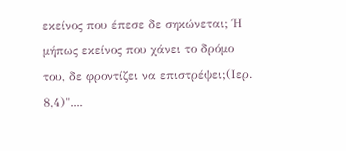εκείνος που έπεσε δε σηκώνεται; Ή μήπως εκείνος που χάνει το δρόμο του, δε φροντίζει να επιστρέψει;(Ιερ. 8,4)"....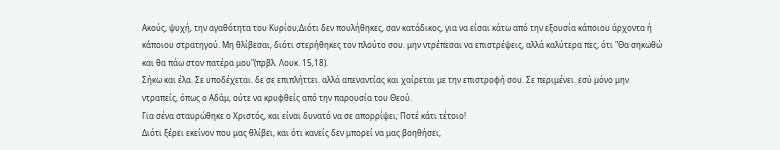Ακούς, ψυχή, την αγαθότητα του Κυρίου;Διότι δεν πουλήθηκες, σαν κατάδικος, για να είσαι κάτω από την εξουσία κάποιου άρχοντα ή κάποιου στρατηγού. Μη θλίβεσαι, διότι στερήθηκες τον πλούτο σου. μην ντρέπεσαι να επιστρέψεις, αλλά καλύτερα πες, ότι "Θα σηκωθώ και θα πάω στον πατέρα μου"(πρβλ. Λουκ. 15,18).
Σήκω και έλα. Σε υποδέχεται. δε σε επιπλήττει. αλλά απεναντίας και χαίρεται με την επιστροφή σου. Σε περιμένει. εσύ μόνο μην ντραπείς, όπως ο Αδάμ, ούτε να κρυφθείς από την παρουσία του Θεού.
Για σένα σταυρώθηκε ο Χριστός, και είναι δυνατό να σε απορρίψει; Ποτέ κάτι τέτοιο!
Διότι ξέρει εκείνον που μας θλίβει, και ότι κανείς δεν μπορεί να μας βοηθήσει,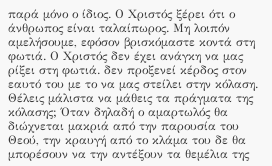παρά μόνο ο ίδιος. Ο Χριστός ξέρει ότι ο άνθρωπος είναι ταλαίπωρος. Μη λοιπόν αμελήσουμε, εφόσον βρισκόμαστε κοντά στη φωτιά. Ο Χριστός δεν έχει ανάγκη να μας ρίξει στη φωτιά. δεν προξενεί κέρδος στον εαυτό του με το να μας στείλει στην κόλαση.
Θέλεις μάλιστα να μάθεις τα πράγματα της κόλασης; Όταν δηλαδή ο αμαρτωλός θα διώχνεται μακριά από την παρουσία του Θεού, την κραυγή από το κλάμα του δε θα μπορέσουν να την αντέξουν τα θεμέλια της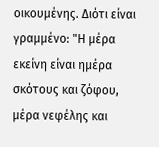οικουμένης. Διότι είναι γραμμένο: "Η μέρα εκείνη είναι ημέρα σκότους και ζόφου, μέρα νεφέλης και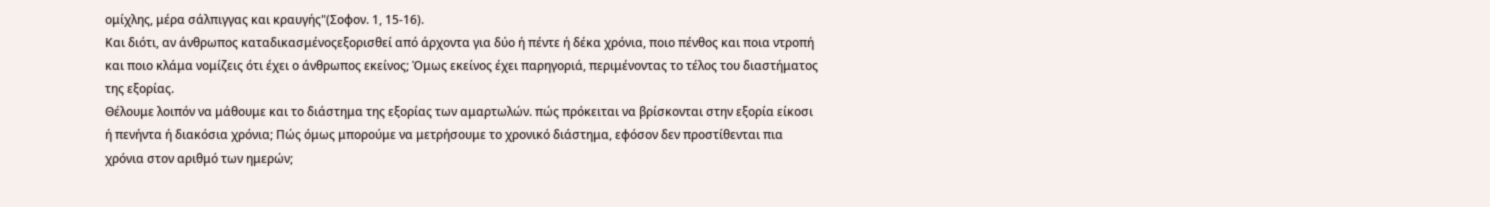ομίχλης, μέρα σάλπιγγας και κραυγής"(Σοφον. 1, 15-16).
Και διότι, αν άνθρωπος καταδικασμένοςεξορισθεί από άρχοντα για δύο ή πέντε ή δέκα χρόνια, ποιο πένθος και ποια ντροπή και ποιο κλάμα νομίζεις ότι έχει ο άνθρωπος εκείνος; Όμως εκείνος έχει παρηγοριά, περιμένοντας το τέλος του διαστήματος της εξορίας.
Θέλουμε λοιπόν να μάθουμε και το διάστημα της εξορίας των αμαρτωλών. πώς πρόκειται να βρίσκονται στην εξορία είκοσι ή πενήντα ή διακόσια χρόνια; Πώς όμως μπορούμε να μετρήσουμε το χρονικό διάστημα, εφόσον δεν προστίθενται πια χρόνια στον αριθμό των ημερών;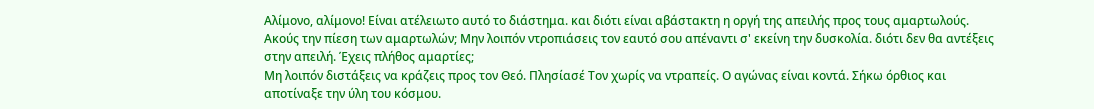Αλίμονο, αλίμονο! Είναι ατέλειωτο αυτό το διάστημα. και διότι είναι αβάστακτη η οργή της απειλής προς τους αμαρτωλούς.
Ακούς την πίεση των αμαρτωλών; Μην λοιπόν ντροπιάσεις τον εαυτό σου απέναντι σ' εκείνη την δυσκολία. διότι δεν θα αντέξεις στην απειλή. Έχεις πλήθος αμαρτίες;
Μη λοιπόν διστάξεις να κράζεις προς τον Θεό. Πλησίασέ Τον χωρίς να ντραπείς. Ο αγώνας είναι κοντά. Σήκω όρθιος και αποτίναξε την ύλη του κόσμου.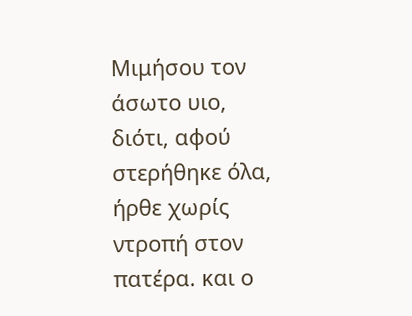Μιμήσου τον άσωτο υιο, διότι, αφού στερήθηκε όλα, ήρθε χωρίς ντροπή στον πατέρα. και ο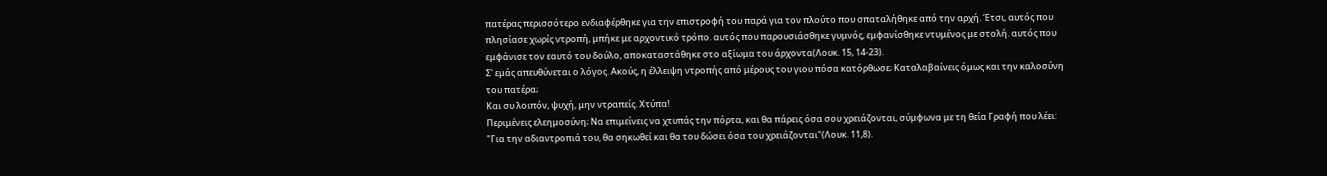πατέρας περισσότερο ενδιαφέρθηκε για την επιστροφή του παρά για τον πλούτο που σπαταλήθηκε από την αρχή. Έτσι, αυτός που πλησίασε χωρίς ντροπή, μπήκε με αρχοντικό τρόπο. αυτός που παρουσιάσθηκε γυμνός, εμφανίσθηκε ντυμένος με στολή. αυτός που εμφάνισε τον εαυτό του δούλο, αποκαταστάθηκε στο αξίωμα του άρχοντα(Λουκ. 15, 14-23).
Σ' εμάς απευθύνεται ο λόγος. Ακούς, η έλλειψη ντροπής από μέρους του γιου πόσα κατόρθωσε; Καταλαβαίνεις όμως και την καλοσύνη του πατέρα;
Και συ λοιπόν, ψυχή, μην ντραπείς. Χτύπα!
Περιμένεις ελεημοσύνη; Να επιμείνεις να χτυπάς την πόρτα, και θα πάρεις όσα σου χρειάζονται, σύμφωνα με τη θεία Γραφή που λέει: "Για την αδιαντροπιά του, θα σηκωθεί και θα του δώσει όσα του χρειάζονται"(Λουκ. 11,8).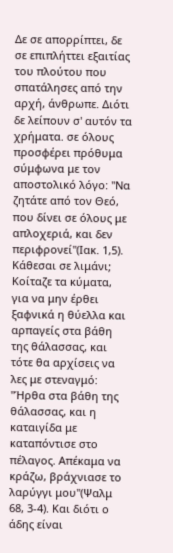Δε σε απορρίπτει, δε σε επιπλήττει εξαιτίας του πλούτου που σπατάλησες από την αρχή, άνθρωπε. Διότι δε λείπουν σ' αυτόν τα χρήματα. σε όλους προσφέρει πρόθυμα σύμφωνα με τον αποστολικό λόγο: "Να ζητάτε από τον Θεό, που δίνει σε όλους με απλοχεριά, και δεν περιφρονεί"(Ιακ. 1,5).
Κάθεσαι σε λιμάνι; Κοίταζε τα κύματα, για να μην έρθει ξαφνικά η θύελλα και αρπαγείς στα βάθη της θάλασσας, και τότε θα αρχίσεις να λες με στεναγμό: "Ήρθα στα βάθη της θάλασσας, και η καταιγίδα με καταπόντισε στο πέλαγος. Απέκαμα να κράζω, βράχνιασε το λαρύγγι μου"(Ψαλμ 68, 3-4). Και διότι ο άδης είναι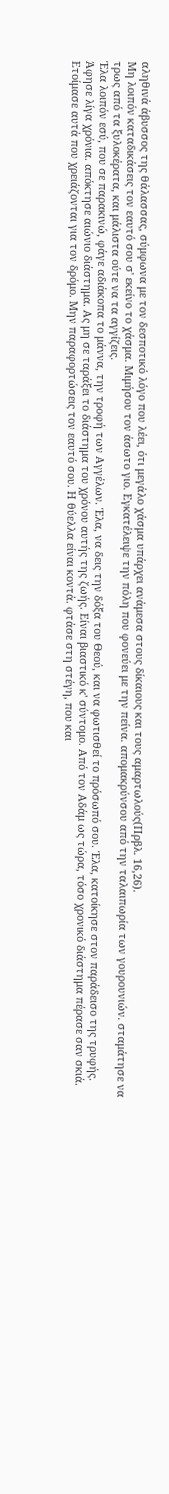αληθινά άβυσσος της θάλασσας, σύμφωνα με τον δεσποτικό λόγο που λέει, ότι μεγάλο χάσμα υπάρχει ανάμεσα στους δίκαιους και τους αμαρτωλούς(Πρβλ. 16,26).
Μη λοιπόν καταδικάσεις τον εαυτό σου σ' εκείνο το χάσμα. Μιμήσου τον άσωτο γιο. Εγκατέλειψε την πόλη που φονεύει με την πείνα. απομακρύνσου από την ταλαιπωρία των γουρουνιών. σταμάτησε να τρως από τα ξυλοκέρατα, και μάλιστα ούτε να τα αγγίζεις.
Έλα λοιπόν εσύ, που σε παρακινώ, φάγε αδιάκοπα το μάννα, την τροφή των Αγγέλων. Έλα, να δεις την δόξα του Θεού, και να φωτισθεί το πρόσωπό σου. Έλα, κατοίκησε στον παράδεισο της τρυφής. Άφησε λίγα χρόνια. απόκτησε αιώνιο διάστημα. Ας μη σε ταράξει το διάστημα του χρόνου αυτής της ζωής. Είναι βιαστικό κ' σύντομο. Από τον Αδάμ ως τώρα, τόσο χρονικό διάστημα πέρασε σαν σκιά.
Ετοίμασε αυτά που χρειάζονται για τον δρόμο. Μην παραφορτώσεις τον εαυτό σου. Η θύελλα είναι κοντά. φτάσε στη στέγη, που και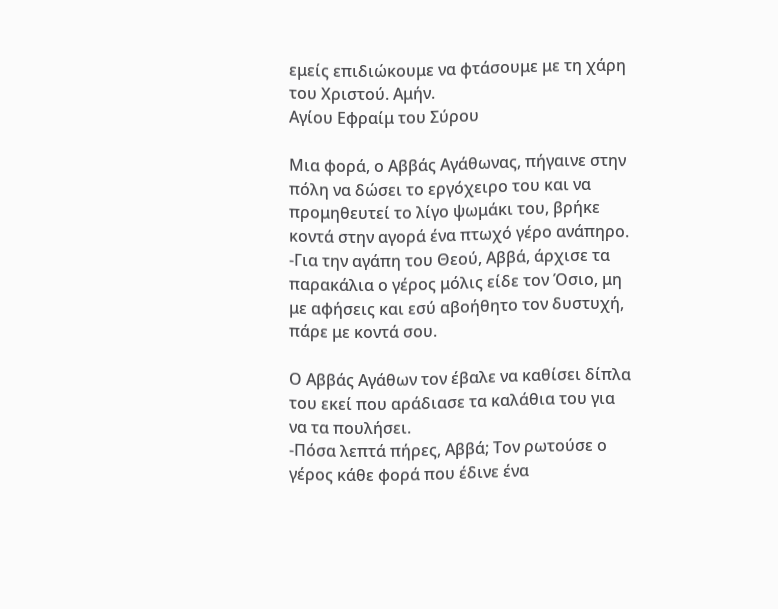εμείς επιδιώκουμε να φτάσουμε με τη χάρη του Χριστού. Αμήν.
Αγίου Εφραίμ του Σύρου

Mια φορά, ο Αββάς Αγάθωνας, πήγαινε στην πόλη να δώσει το εργόχειρο του και να προμηθευτεί το λίγο ψωμάκι του, βρήκε κοντά στην αγορά ένα πτωχό γέρο ανάπηρο.
-Για την αγάπη του Θεού, Αββά, άρχισε τα παρακάλια ο γέρος μόλις είδε τον Όσιο, μη με αφήσεις και εσύ αβοήθητο τον δυστυχή, πάρε με κοντά σου.

Ο Αββάς Αγάθων τον έβαλε να καθίσει δίπλα του εκεί που αράδιασε τα καλάθια του για να τα πουλήσει.
-Πόσα λεπτά πήρες, Αββά; Τον ρωτούσε ο γέρος κάθε φορά που έδινε ένα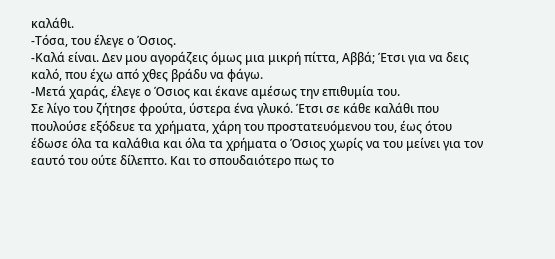καλάθι.
-Τόσα, του έλεγε ο Όσιος.
-Καλά είναι. Δεν μου αγοράζεις όμως μια μικρή πίττα, Αββά; Έτσι για να δεις καλό, που έχω από χθες βράδυ να φάγω.
-Μετά χαράς, έλεγε ο Όσιος και έκανε αμέσως την επιθυμία του.
Σε λίγο του ζήτησε φρούτα, ύστερα ένα γλυκό. Έτσι σε κάθε καλάθι που πουλούσε εξόδευε τα χρήματα, χάρη του προστατευόμενου του, έως ότου έδωσε όλα τα καλάθια και όλα τα χρήματα ο Όσιος χωρίς να του μείνει για τον εαυτό του ούτε δίλεπτο. Και το σπουδαιότερο πως το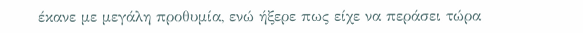έκανε με μεγάλη προθυμία, ενώ ήξερε πως είχε να περάσει τώρα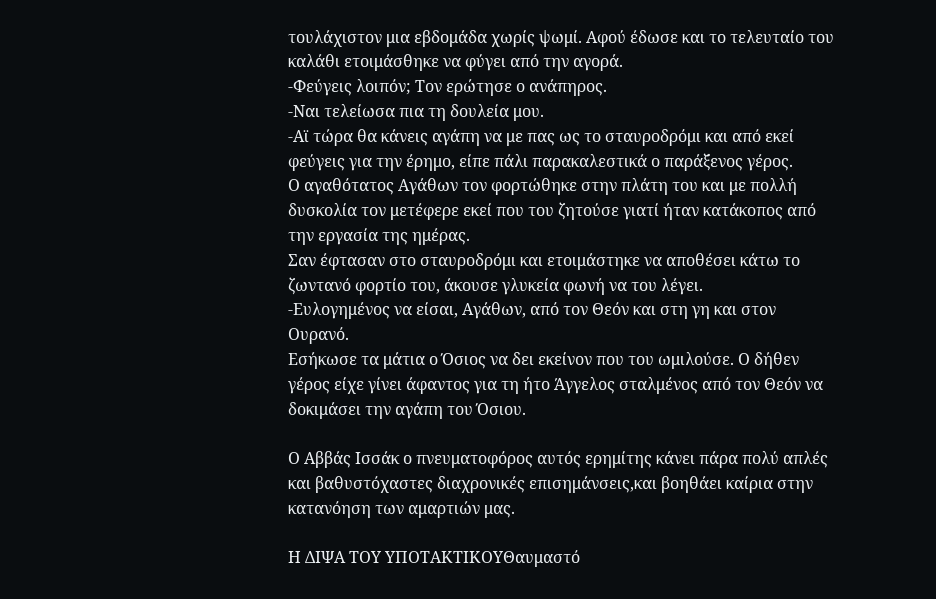τουλάχιστον μια εβδομάδα χωρίς ψωμί. Αφού έδωσε και το τελευταίο του καλάθι ετοιμάσθηκε να φύγει από την αγορά.
-Φεύγεις λοιπόν; Τον ερώτησε ο ανάπηρος.
-Ναι τελείωσα πια τη δουλεία μου.
-Αϊ τώρα θα κάνεις αγάπη να με πας ως το σταυροδρόμι και από εκεί φεύγεις για την έρημο, είπε πάλι παρακαλεστικά ο παράξενος γέρος.
Ο αγαθότατος Αγάθων τον φορτώθηκε στην πλάτη του και με πολλή δυσκολία τον μετέφερε εκεί που του ζητούσε γιατί ήταν κατάκοπος από την εργασία της ημέρας.
Σαν έφτασαν στο σταυροδρόμι και ετοιμάστηκε να αποθέσει κάτω το ζωντανό φορτίο του, άκουσε γλυκεία φωνή να του λέγει.
-Ευλογημένος να είσαι, Αγάθων, από τον Θεόν και στη γη και στον Ουρανό.
Εσήκωσε τα μάτια ο Όσιος να δει εκείνον που του ωμιλούσε. Ο δήθεν γέρος είχε γίνει άφαντος για τη ήτο Άγγελος σταλμένος από τον Θεόν να δοκιμάσει την αγάπη του Όσιου.

Ο Αββάς Ισσάκ ο πνευματοφόρος αυτός ερημίτης κάνει πάρα πολύ απλές και βαθυστόχαστες διαχρονικές επισημάνσεις,και βοηθάει καίρια στην κατανόηση των αμαρτιών μας.

Η ΔΙΨΑ ΤΟΥ ΥΠΟΤΑΚΤΙΚΟΥΘαυμαστό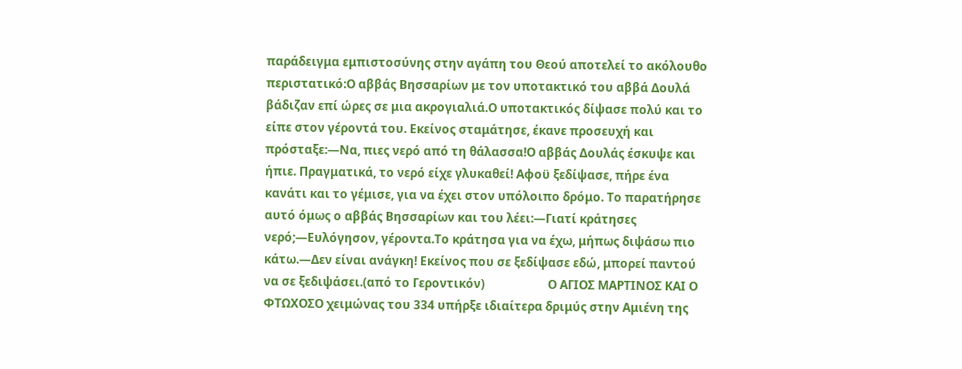παράδειγμα εμπιστοσύνης στην αγάπη του Θεού αποτελεί το ακόλουθο περιστατικό:Ο αββάς Βησσαρίων με τον υποτακτικό του αββά Δουλά βάδιζαν επί ώρες σε μια ακρογιαλιά.Ο υποτακτικός δίψασε πολύ και το είπε στον γέροντά του. Εκείνος σταμάτησε, έκανε προσευχή και πρόσταξε:—Να, πιες νερό από τη θάλασσα!Ο αββάς Δουλάς έσκυψε και ήπιε. Πραγματικά, το νερό είχε γλυκαθεί! Αφοϋ ξεδίψασε, πήρε ένα κανάτι και το γέμισε, για να έχει στον υπόλοιπο δρόμο. Το παρατήρησε αυτό όμως ο αββάς Βησσαρίων και του λέει:—Γιατί κράτησες νερό;—Ευλόγησον, γέροντα.Το κράτησα για να έχω, μήπως διψάσω πιο κάτω.—Δεν είναι ανάγκη! Εκείνος που σε ξεδίψασε εδώ, μπορεί παντού να σε ξεδιψάσει.(από το Γεροντικόν)                     Ο ΑΓΙΟΣ ΜΑΡΤΙΝΟΣ ΚΑΙ Ο ΦΤΩΧΟΣΟ χειμώνας του 334 υπήρξε ιδιαίτερα δριμύς στην Αμιένη της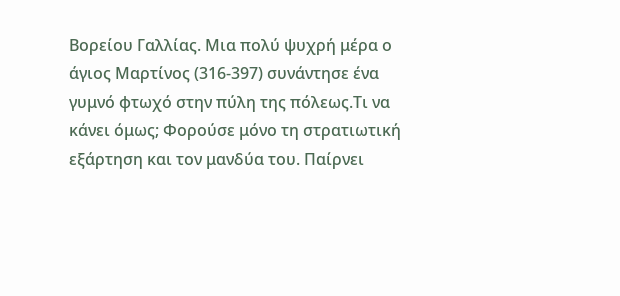Βορείου Γαλλίας. Μια πολύ ψυχρή μέρα ο άγιος Μαρτίνος (316-397) συνάντησε ένα γυμνό φτωχό στην πύλη της πόλεως.Τι να κάνει όμως; Φορούσε μόνο τη στρατιωτική εξάρτηση και τον μανδύα του. Παίρνει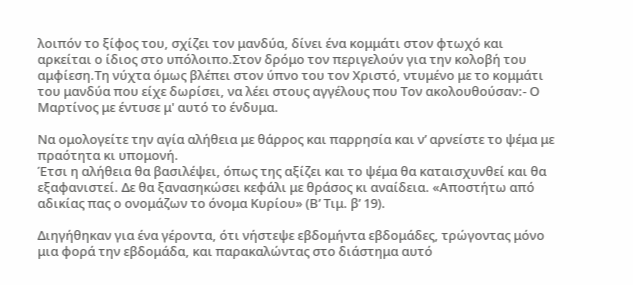λοιπόν το ξίφος του, σχίζει τον μανδύα, δίνει ένα κομμάτι στον φτωχό και αρκείται ο ίδιος στο υπόλοιπο.Στον δρόμο τον περιγελούν για την κολοβή του αμφίεση.Τη νύχτα όμως βλέπει στον ύπνο του τον Χριστό, ντυμένο με το κομμάτι του μανδύα που είχε δωρίσει, να λέει στους αγγέλους που Τον ακολουθούσαν:- Ο Μαρτίνος με έντυσε μ' αυτό το ένδυμα.

Να ομολογείτε την αγία αλήθεια με θάρρος και παρρησία και ν’ αρνείστε το ψέμα με πραότητα κι υπομονή.
Έτσι η αλήθεια θα βασιλέψει, όπως της αξίζει και το ψέμα θα καταισχυνθεί και θα εξαφανιστεί. Δε θα ξανασηκώσει κεφάλι με θράσος κι αναίδεια. «Αποστήτω από αδικίας πας ο ονομάζων το όνομα Κυρίου» (Β’ Τιμ. β’ 19).

Διηγήθηκαν για ένα γέροντα, ότι νήστεψε εβδομήντα εβδομάδες, τρώγοντας μόνο μια φορά την εβδομάδα, και παρακαλώντας στο διάστημα αυτό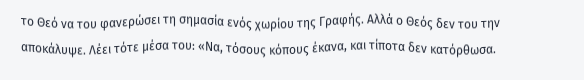το Θεό να του φανερώσει τη σημασία ενός χωρίου της Γραφής. Αλλά ο Θεός δεν του την αποκάλυψε. Λέει τότε μέσα του: «Να, τόσους κόπους έκανα, και τίποτα δεν κατόρθωσα.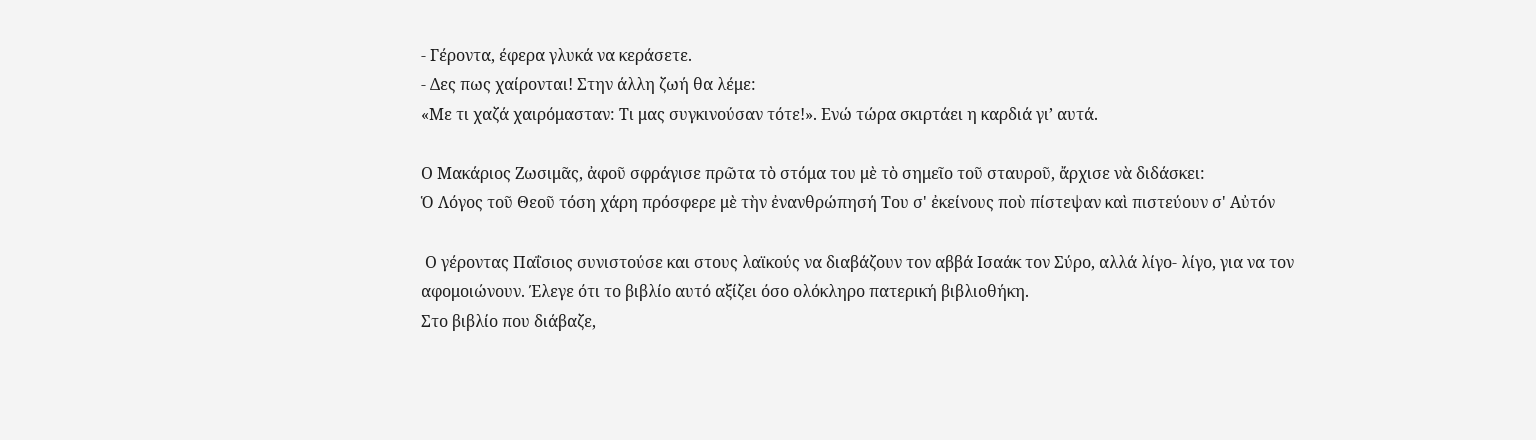- Γέροντα, έφερα γλυκά να κεράσετε.
- Δες πως χαίρονται! Στην άλλη ζωή θα λέμε:
«Με τι χαζά χαιρόμασταν: Τι μας συγκινούσαν τότε!». Ενώ τώρα σκιρτάει η καρδιά γι’ αυτά.

Ο Μακάριος Ζωσιμᾶς, ἀφοῦ σφράγισε πρῶτα τὸ στόμα του μὲ τὸ σημεῖο τοῦ σταυροῦ, ἄρχισε νὰ διδάσκει:
Ὁ Λόγος τοῦ Θεοῦ τόση χάρη πρόσφερε μὲ τὴν ἐνανθρώπησή Του σ' ἐκείνους ποὺ πίστεψαν καὶ πιστεύουν σ' Αὐτόν

 Ο γέροντας Παΐσιος συνιστούσε και στους λαϊκούς να διαβάζουν τον αββά Ισαάκ τον Σύρο, αλλά λίγο- λίγο, για να τον αφομοιώνουν. Έλεγε ότι το βιβλίο αυτό αξίζει όσο ολόκληρο πατερική βιβλιοθήκη.
Στο βιβλίο που διάβαζε,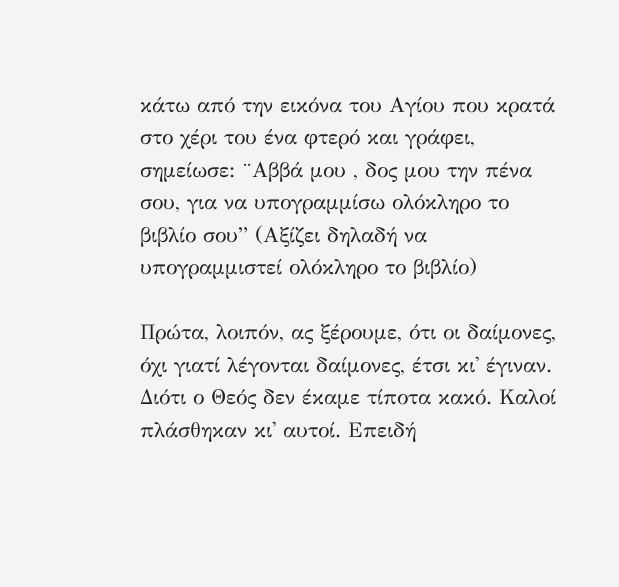κάτω από την εικόνα του Αγίου που κρατά στο χέρι του ένα φτερό και γράφει, σημείωσε: ¨Αββά μου , δος μου την πένα σου, για να υπογραμμίσω ολόκληρο το βιβλίο σου” (Αξίζει δηλαδή να υπογραμμιστεί ολόκληρο το βιβλίο)

Πρώτα, λοιπόν, ας ξέρουμε, ότι οι δαίμονες, όχι γιατί λέγονται δαίμονες, έτσι κι' έγιναν. Διότι ο Θεός δεν έκαμε τίποτα κακό. Καλοί πλάσθηκαν κι' αυτοί. Επειδή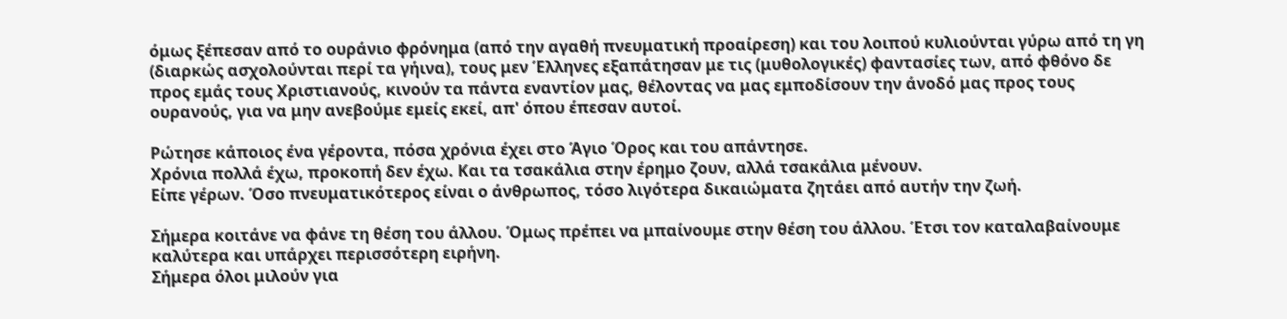όμως ξέπεσαν από το ουράνιο φρόνημα (από την αγαθή πνευματική προαίρεση) και του λοιπού κυλιούνται γύρω από τη γη (διαρκώς ασχολούνται περί τα γήινα), τους μεν Έλληνες εξαπάτησαν με τις (μυθολογικές) φαντασίες των, από φθόνο δε προς εμάς τους Χριστιανούς, κινούν τα πάντα εναντίον μας, θέλοντας να μας εμποδίσουν την άνοδό μας προς τους ουρανούς, για να μην ανεβούμε εμείς εκεί, απ' όπου έπεσαν αυτοί.

Ρώτησε κάποιος ένα γέροντα, πόσα χρόνια έχει στο Άγιο Όρος και του απάντησε.
Χρόνια πολλά έχω, προκοπή δεν έχω. Και τα τσακάλια στην έρημο ζουν, αλλά τσακάλια μένουν.
Είπε γέρων. Όσο πνευματικότερος είναι ο άνθρωπος, τόσο λιγότερα δικαιώματα ζητάει από αυτήν την ζωή.

Σήμερα κοιτάνε να φάνε τη θέση του άλλου. Όμως πρέπει να μπαίνουμε στην θέση του άλλου. Έτσι τον καταλαβαίνουμε καλύτερα και υπάρχει περισσότερη ειρήνη.
Σήμερα όλοι μιλούν για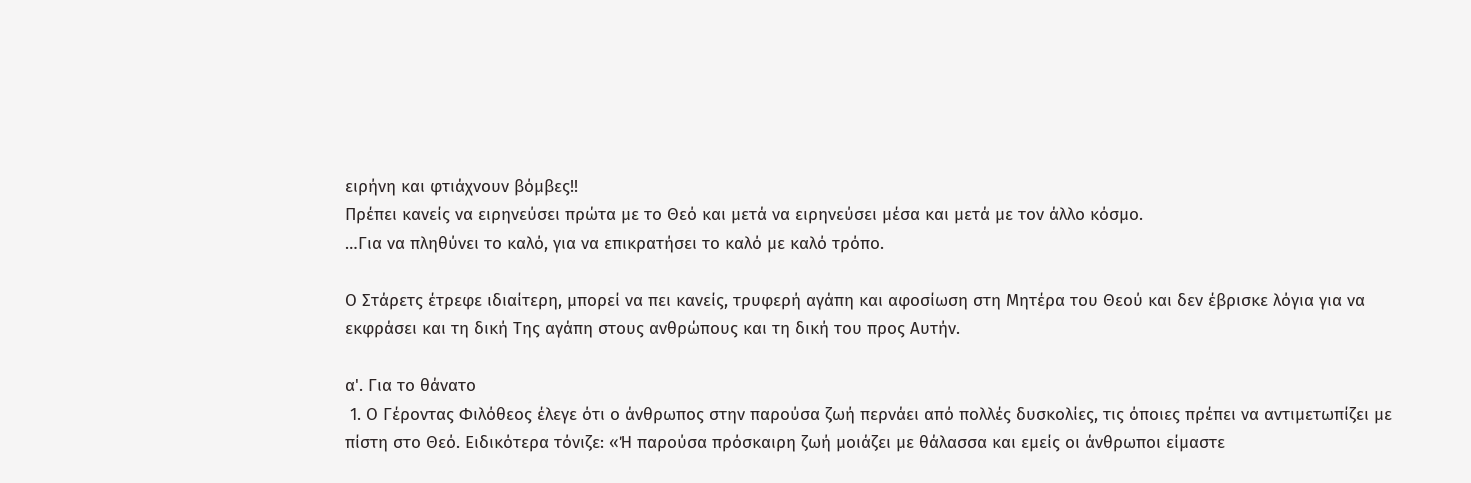ειρήνη και φτιάχνουν βόμβες!!
Πρέπει κανείς να ειρηνεύσει πρώτα με το Θεό και μετά να ειρηνεύσει μέσα και μετά με τον άλλο κόσμο.
…Για να πληθύνει το καλό, για να επικρατήσει το καλό με καλό τρόπο.

Ο Στάρετς έτρεφε ιδιαίτερη, μπορεί να πει κανείς, τρυφερή αγάπη και αφοσίωση στη Μητέρα του Θεού και δεν έβρισκε λόγια για να εκφράσει και τη δική Της αγάπη στους ανθρώπους και τη δική του προς Αυτήν.

α'. Για το θάνατο
 1. Ο Γέροντας Φιλόθεος έλεγε ότι ο άνθρωπος στην παρούσα ζωή περνάει από πολλές δυσκολίες, τις όποιες πρέπει να αντιμετωπίζει με πίστη στο Θεό. Ειδικότερα τόνιζε: «Ή παρούσα πρόσκαιρη ζωή μοιάζει με θάλασσα και εμείς οι άνθρωποι είμαστε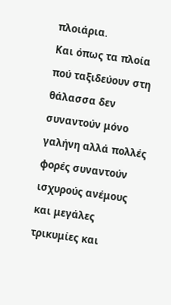πλοιάρια.
Και όπως τα πλοία πού ταξιδεύουν στη θάλασσα δεν συναντούν μόνο γαλήνη αλλά πολλές φορές συναντούν ισχυρούς ανέμους και μεγάλες τρικυμίες και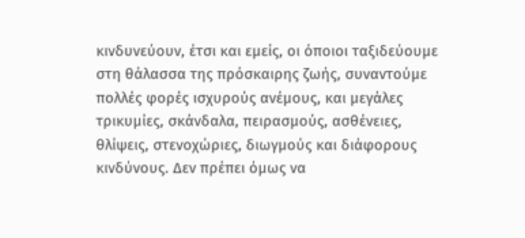κινδυνεύουν, έτσι και εμείς, οι όποιοι ταξιδεύουμε στη θάλασσα της πρόσκαιρης ζωής, συναντούμε πολλές φορές ισχυρούς ανέμους, και μεγάλες τρικυμίες, σκάνδαλα, πειρασμούς, ασθένειες, θλίψεις, στενοχώριες, διωγμούς και διάφορους κινδύνους. Δεν πρέπει όμως να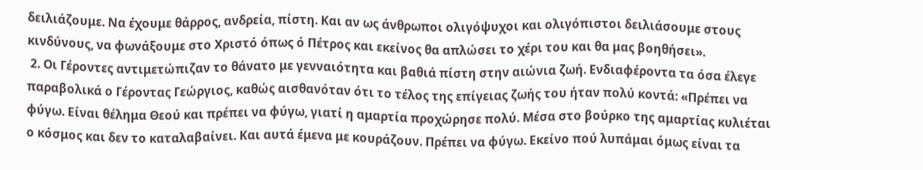δειλιάζουμε. Να έχουμε θάρρος, ανδρεία, πίστη. Και αν ως άνθρωποι ολιγόψυχοι και ολιγόπιστοι δειλιάσουμε στους κινδύνους, να φωνάξουμε στο Χριστό όπως ό Πέτρος και εκείνος θα απλώσει το χέρι του και θα μας βοηθήσει».
 2. Οι Γέροντες αντιμετώπιζαν το θάνατο με γενναιότητα και βαθιά πίστη στην αιώνια ζωή. Ενδιαφέροντα τα όσα έλεγε παραβολικά ο Γέροντας Γεώργιος, καθώς αισθανόταν ότι το τέλος της επίγειας ζωής του ήταν πολύ κοντά: «Πρέπει να φύγω. Είναι θέλημα Θεού και πρέπει να φύγω, γιατί η αμαρτία προχώρησε πολύ. Μέσα στο βούρκο της αμαρτίας κυλιέται ο κόσμος και δεν το καταλαβαίνει. Και αυτά έμενα με κουράζουν. Πρέπει να φύγω. Εκείνο πού λυπάμαι όμως είναι τα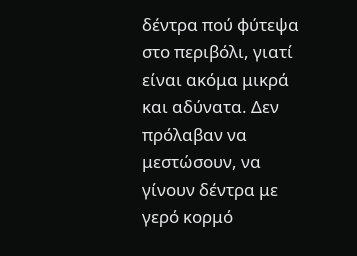δέντρα πού φύτεψα στο περιβόλι, γιατί είναι ακόμα μικρά και αδύνατα. Δεν πρόλαβαν να μεστώσουν, να γίνουν δέντρα με γερό κορμό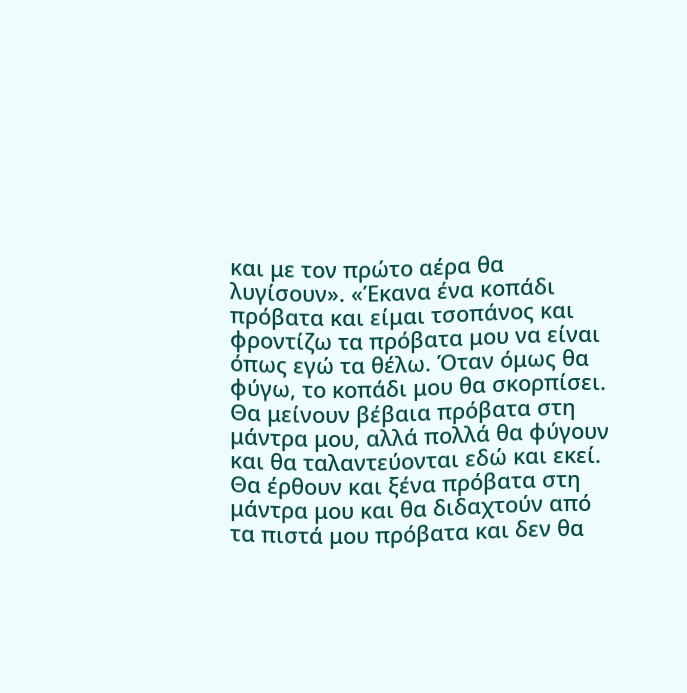και με τον πρώτο αέρα θα λυγίσουν». «Έκανα ένα κοπάδι πρόβατα και είμαι τσοπάνος και φροντίζω τα πρόβατα μου να είναι όπως εγώ τα θέλω. Όταν όμως θα φύγω, το κοπάδι μου θα σκορπίσει. Θα μείνουν βέβαια πρόβατα στη μάντρα μου, αλλά πολλά θα φύγουν και θα ταλαντεύονται εδώ και εκεί. Θα έρθουν και ξένα πρόβατα στη μάντρα μου και θα διδαχτούν από τα πιστά μου πρόβατα και δεν θα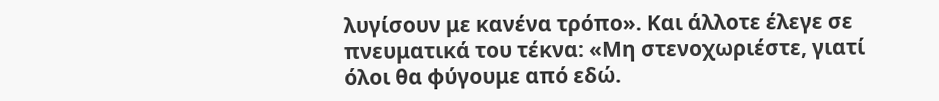λυγίσουν με κανένα τρόπο». Και άλλοτε έλεγε σε πνευματικά του τέκνα: «Μη στενοχωριέστε, γιατί όλοι θα φύγουμε από εδώ.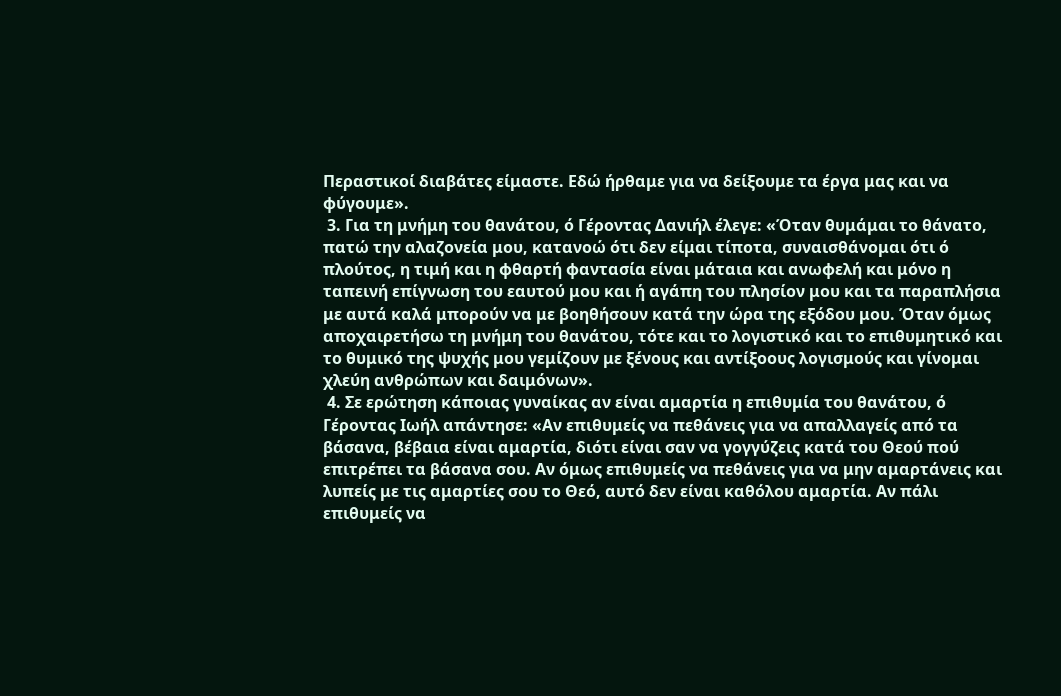Περαστικοί διαβάτες είμαστε. Εδώ ήρθαμε για να δείξουμε τα έργα μας και να φύγουμε».
 3. Για τη μνήμη του θανάτου, ό Γέροντας Δανιήλ έλεγε: «Όταν θυμάμαι το θάνατο, πατώ την αλαζονεία μου, κατανοώ ότι δεν είμαι τίποτα, συναισθάνομαι ότι ό πλούτος, η τιμή και η φθαρτή φαντασία είναι μάταια και ανωφελή και μόνο η ταπεινή επίγνωση του εαυτού μου και ή αγάπη του πλησίον μου και τα παραπλήσια με αυτά καλά μπορούν να με βοηθήσουν κατά την ώρα της εξόδου μου. Όταν όμως αποχαιρετήσω τη μνήμη του θανάτου, τότε και το λογιστικό και το επιθυμητικό και το θυμικό της ψυχής μου γεμίζουν με ξένους και αντίξοους λογισμούς και γίνομαι χλεύη ανθρώπων και δαιμόνων».
 4. Σε ερώτηση κάποιας γυναίκας αν είναι αμαρτία η επιθυμία του θανάτου, ό Γέροντας Ιωήλ απάντησε: «Αν επιθυμείς να πεθάνεις για να απαλλαγείς από τα βάσανα, βέβαια είναι αμαρτία, διότι είναι σαν να γογγύζεις κατά του Θεού πού επιτρέπει τα βάσανα σου. Αν όμως επιθυμείς να πεθάνεις για να μην αμαρτάνεις και λυπείς με τις αμαρτίες σου το Θεό, αυτό δεν είναι καθόλου αμαρτία. Αν πάλι επιθυμείς να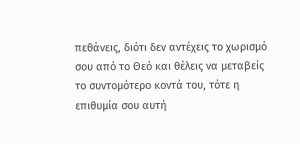πεθάνεις, διότι δεν αντέχεις το χωρισμό σου από το Θεό και θέλεις να μεταβείς το συντομότερο κοντά του, τότε η επιθυμία σου αυτή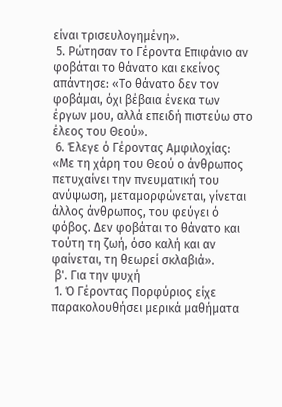είναι τρισευλογημένη».
 5. Ρώτησαν το Γέροντα Επιφάνιο αν φοβάται το θάνατο και εκείνος απάντησε: «Το θάνατο δεν τον φοβάμαι, όχι βέβαια ένεκα των έργων μου, αλλά επειδή πιστεύω στο έλεος του Θεού».
 6. Έλεγε ό Γέροντας Αμφιλοχίας: «Με τη χάρη του Θεού ο άνθρωπος πετυχαίνει την πνευματική του ανύψωση, μεταμορφώνεται, γίνεται άλλος άνθρωπος, του φεύγει ό φόβος. Δεν φοβάται το θάνατο και τούτη τη ζωή, όσο καλή και αν φαίνεται, τη θεωρεί σκλαβιά».
 β'. Για την ψυχή
 1. Ό Γέροντας Πορφύριος είχε παρακολουθήσει μερικά μαθήματα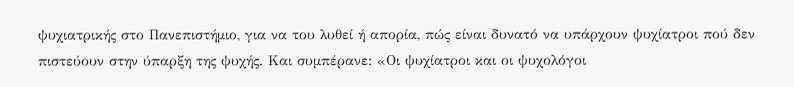ψυχιατρικής στο Πανεπιστήμιο, για να του λυθεί ή απορία, πώς είναι δυνατό να υπάρχουν ψυχίατροι πού δεν πιστεύουν στην ύπαρξη της ψυχής. Και συμπέρανε: «Οι ψυχίατροι και οι ψυχολόγοι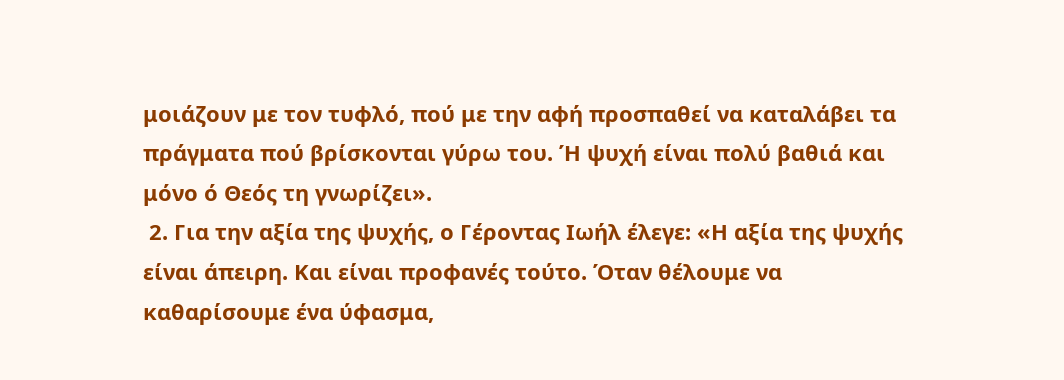μοιάζουν με τον τυφλό, πού με την αφή προσπαθεί να καταλάβει τα πράγματα πού βρίσκονται γύρω του. Ή ψυχή είναι πολύ βαθιά και μόνο ό Θεός τη γνωρίζει».
 2. Για την αξία της ψυχής, ο Γέροντας Ιωήλ έλεγε: «Η αξία της ψυχής είναι άπειρη. Και είναι προφανές τούτο. Όταν θέλουμε να καθαρίσουμε ένα ύφασμα,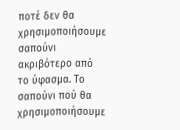ποτέ δεν θα χρησιμοποιήσουμε σαπούνι ακριβότερο από το ύφασμα. Το σαπούνι πού θα χρησιμοποιήσουμε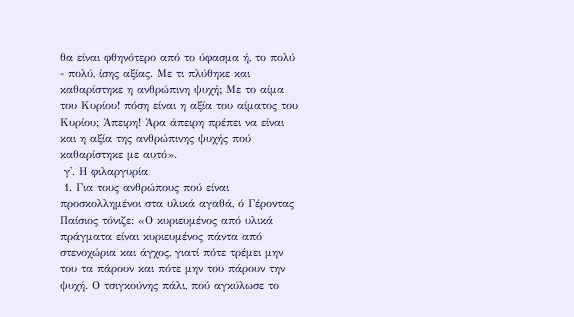θα είναι φθηνότερο από το ύφασμα ή, το πολύ - πολύ, ίσης αξίας. Με τι πλύθηκε και καθαρίστηκε η ανθρώπινη ψυχή; Με το αίμα του Κυρίου! πόση είναι η αξία του αίματος του Κυρίου; Άπειρη! Άρα άπειρη πρέπει να είναι και η αξία της ανθρώπινης ψυχής πού καθαρίστηκε με αυτό».
 γ'. Η φιλαργυρία
 1. Για τους ανθρώπους πού είναι προσκολλημένοι στα υλικά αγαθά, ό Γέροντας Παίσιος τόνιζε: «Ο κυριευμένος από υλικά πράγματα είναι κυριευμένος πάντα από στενοχώρια και άγχος, γιατί πότε τρέμει μην του τα πάρουν και πότε μην του πάρουν την ψυχή. Ο τσιγκούνης πάλι, πού αγκύλωσε το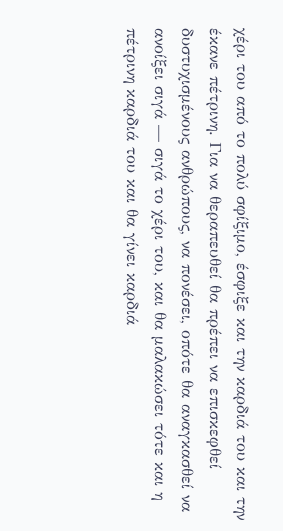χέρι του από το πολύ σφίξιμο, έσφιξε και την καρδιά του και την έκανε πέτρινη. Για να θεραπευθεί θα πρέπει να επισκεφθεί δυστυχισμένους ανθρώπους, να πονέσει, οπότε θα αναγκασθεί να ανοίξει σιγά — σιγά το χέρι του, και θα μαλακώσει τότε και η πέτρινη καρδιά του και θα γίνει καρδιά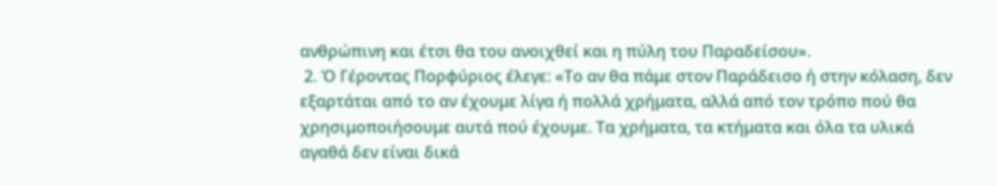ανθρώπινη και έτσι θα του ανοιχθεί και η πύλη του Παραδείσου».
 2. Ό Γέροντας Πορφύριος έλεγε: «Το αν θα πάμε στον Παράδεισο ή στην κόλαση, δεν εξαρτάται από το αν έχουμε λίγα ή πολλά χρήματα, αλλά από τον τρόπο πού θα χρησιμοποιήσουμε αυτά πού έχουμε. Τα χρήματα, τα κτήματα και όλα τα υλικά αγαθά δεν είναι δικά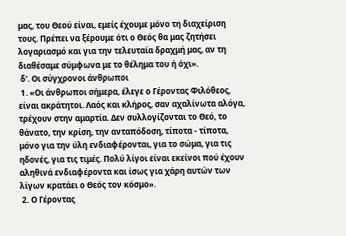μας, του Θεού είναι, εμείς έχουμε μόνο τη διαχείριση τους. Πρέπει να ξέρουμε ότι ο Θεός θα μας ζητήσει λογαριασμό και για την τελευταία δραχμή μας, αν τη διαθέσαμε σύμφωνα με το θέλημα του ή όχι».
 δ'. Οι σύγχρονοι άνθρωποι
 1. «Οι άνθρωποι σήμερα, έλεγε ο Γέροντας Φιλόθεος, είναι ακράτητοι. Λαός και κλήρος, σαν αχαλίνωτα αλόγα, τρέχουν στην αμαρτία. Δεν συλλογίζονται το Θεό, το θάνατο, την κρίση, την ανταπόδοση, τίποτα - τίποτα, μόνο για την ύλη ενδιαφέρονται, για το σώμα, για τις ηδονές, για τις τιμές. Πολύ λίγοι είναι εκείνοι πού έχουν αληθινά ενδιαφέροντα και ίσως για χάρη αυτών των λίγων κρατάει ο Θεός τον κόσμο».
 2. Ο Γέροντας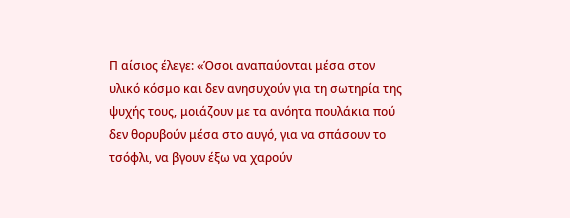Π αίσιος έλεγε: «Όσοι αναπαύονται μέσα στον υλικό κόσμο και δεν ανησυχούν για τη σωτηρία της ψυχής τους, μοιάζουν με τα ανόητα πουλάκια πού δεν θορυβούν μέσα στο αυγό, για να σπάσουν το τσόφλι, να βγουν έξω να χαρούν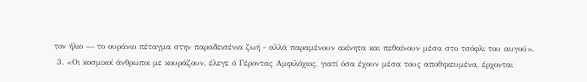τον ήλιο — το ουράνιο πέταγμα στην παραδεισένια ζωή - αλλά παραμένουν ακίνητα και πεθαίνουν μέσα στο τσόφλι του αυγού».
 3. «Οι κοσμικοί άνθρωποι με κουράζουν, έλεγε ό Γέροντας Αμφιλόχιος, γιατί όσα έχουν μέσα τους αποθηκευμένα, έρχονται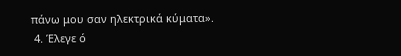πάνω μου σαν ηλεκτρικά κύματα».
 4. Έλεγε ό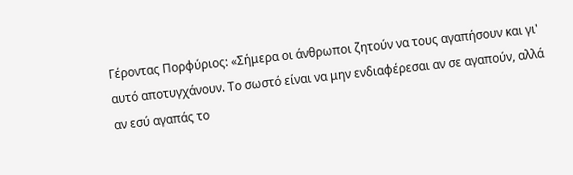Γέροντας Πορφύριος: «Σήμερα οι άνθρωποι ζητούν να τους αγαπήσουν και γι' αυτό αποτυγχάνουν. Το σωστό είναι να μην ενδιαφέρεσαι αν σε αγαπούν, αλλά αν εσύ αγαπάς το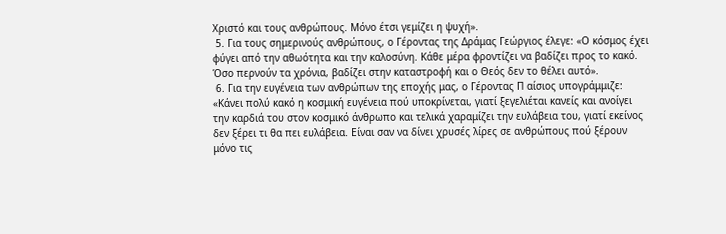Χριστό και τους ανθρώπους. Μόνο έτσι γεμίζει η ψυχή».
 5. Για τους σημερινούς ανθρώπους, ο Γέροντας της Δράμας Γεώργιος έλεγε: «Ο κόσμος έχει φύγει από την αθωότητα και την καλοσύνη. Κάθε μέρα φροντίζει να βαδίζει προς το κακό. Όσο περνούν τα χρόνια, βαδίζει στην καταστροφή και ο Θεός δεν το θέλει αυτό».
 6. Για την ευγένεια των ανθρώπων της εποχής μας, ο Γέροντας Π αίσιος υπογράμμιζε: «Κάνει πολύ κακό η κοσμική ευγένεια πού υποκρίνεται, γιατί ξεγελιέται κανείς και ανοίγει την καρδιά του στον κοσμικό άνθρωπο και τελικά χαραμίζει την ευλάβεια του, γιατί εκείνος δεν ξέρει τι θα πει ευλάβεια. Είναι σαν να δίνει χρυσές λίρες σε ανθρώπους πού ξέρουν μόνο τις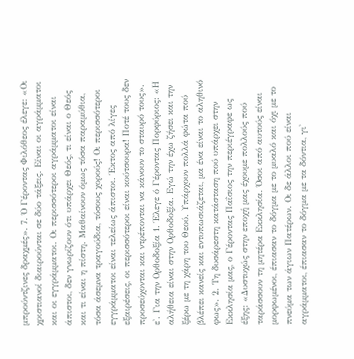μπρούντζινες δραχμές». 7. Ό Γέροντας Φιλόθεος έλεγε: «Οι χριστιανοί διαιρούνται σε δύο τάξεις. Είναι οι αγράμματοι και οι εγγράμματοι. Οι περισσότεροι αγράμματοι είναι άπιστοι, δεν γνωρίζουν ότι υπάρχει Θεός, τι είναι ο Θεός και τι είναι η πίστη. Μαθαίνουν όμως τόσα παραμύθια, τόσα άσεμνα τραγούδια, τόσους χορούς! Οι περισσότεροι εγγράμματοι είναι τελείως άπιστοι. Έκτος από λίγες εξαιρέσεις, οι περισσότεροι είναι κούτσουρα! Ποτέ τους δεν προσεύχονται και ντρέπονται να κάνουν το σταυρό τους». ε'. Για την Ορθοδοξία 1. Έλεγε ό Γέροντας Πορφύριος: «Η αλήθεια είναι στην Ορθοδοξία. Εγώ την έχω ζήσει και την ξέρω με τη χάρη του Θεού. Υπάρχουν πολλά φώτα πού βλέπει κανείς και εντυπωσιάζεται, μα ένα είναι το αληθινό φως». 2. Τη δυσάρεστη κατάσταση πού υπάρχει στην Εκκλησία μας, ο Γέροντας Παΐσιος την περιέγραφε ως έξης: «Δυστυχώς στην εποχή μας έχουμε πολλούς πού ταράσσουν τη μητέρα Εκκλησία. Όσοι από αυτούς είναι μορφωμένοι, έπιασαν το δόγμα με το μυαλό και όχι με το πνεύμα των άγιων Πατέρων. Οι δε άλλοι πού είναι αγράμματοι, έπιασαν το δόγμα με τα δόντια, γι'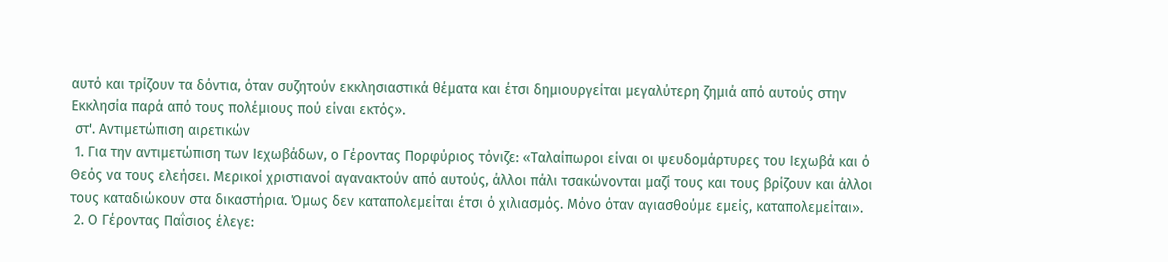αυτό και τρίζουν τα δόντια, όταν συζητούν εκκλησιαστικά θέματα και έτσι δημιουργείται μεγαλύτερη ζημιά από αυτούς στην Εκκλησία παρά από τους πολέμιους πού είναι εκτός».
 στ'. Αντιμετώπιση αιρετικών
 1. Για την αντιμετώπιση των Ιεχωβάδων, ο Γέροντας Πορφύριος τόνιζε: «Ταλαίπωροι είναι οι ψευδομάρτυρες του Ιεχωβά και ό Θεός να τους ελεήσει. Μερικοί χριστιανοί αγανακτούν από αυτούς, άλλοι πάλι τσακώνονται μαζί τους και τους βρίζουν και άλλοι τους καταδιώκουν στα δικαστήρια. Όμως δεν καταπολεμείται έτσι ό χιλιασμός. Μόνο όταν αγιασθούμε εμείς, καταπολεμείται».
 2. Ο Γέροντας Παΐσιος έλεγε: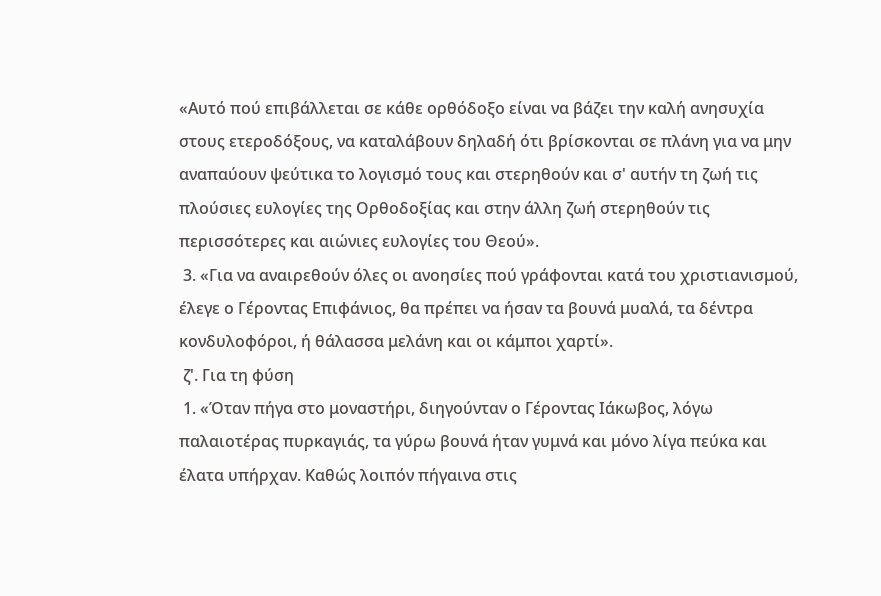«Αυτό πού επιβάλλεται σε κάθε ορθόδοξο είναι να βάζει την καλή ανησυχία στους ετεροδόξους, να καταλάβουν δηλαδή ότι βρίσκονται σε πλάνη για να μην αναπαύουν ψεύτικα το λογισμό τους και στερηθούν και σ' αυτήν τη ζωή τις πλούσιες ευλογίες της Ορθοδοξίας και στην άλλη ζωή στερηθούν τις περισσότερες και αιώνιες ευλογίες του Θεού».
 3. «Για να αναιρεθούν όλες οι ανοησίες πού γράφονται κατά του χριστιανισμού, έλεγε ο Γέροντας Επιφάνιος, θα πρέπει να ήσαν τα βουνά μυαλά, τα δέντρα κονδυλοφόροι, ή θάλασσα μελάνη και οι κάμποι χαρτί».
 ζ'. Για τη φύση
 1. «Όταν πήγα στο μοναστήρι, διηγούνταν ο Γέροντας Ιάκωβος, λόγω παλαιοτέρας πυρκαγιάς, τα γύρω βουνά ήταν γυμνά και μόνο λίγα πεύκα και έλατα υπήρχαν. Καθώς λοιπόν πήγαινα στις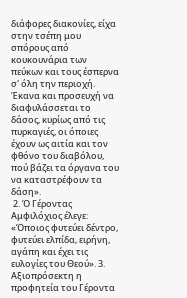διάφορες διακονίες, είχα στην τσέπη μου σπόρους από κουκουνάρια των πεύκων και τους έσπερνα σ' όλη την περιοχή. Έκανα και προσευχή να διαφυλάσσεται το δάσος, κυρίως από τις πυρκαγιές, οι όποιες έχουν ως αιτία και τον φθόνο του διαβόλου, πού βάζει τα όργανα του να καταστρέφουν τα δάση».
 2. Ό Γέροντας Αμφιλόχιος έλεγε: «Όποιος φυτεύει δέντρο, φυτεύει ελπίδα, ειρήνη, αγάπη και έχει τις ευλογίες του Θεού». 3. Αξιοπρόσεκτη η προφητεία του Γέροντα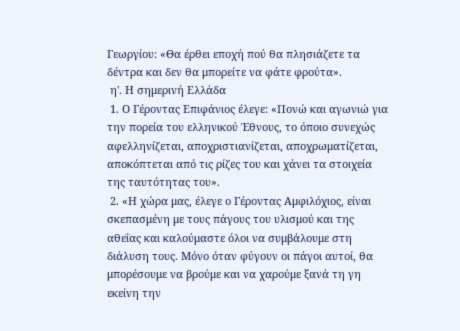Γεωργίου: «Θα έρθει εποχή πού θα πλησιάζετε τα δέντρα και δεν θα μπορείτε να φάτε φρούτα».
 η'. Η σημερινή Ελλάδα
 1. Ο Γέροντας Επιφάνιος έλεγε: «Πονώ και αγωνιώ για την πορεία του ελληνικού Έθνους, το όποιο συνεχώς αφελληνίζεται, αποχριστιανίζεται, αποχρωματίζεται, αποκόπτεται από τις ρίζες του και χάνει τα στοιχεία της ταυτότητας του».
 2. «Η χώρα μας, έλεγε ο Γέροντας Αμφιλόχιος, είναι σκεπασμένη με τους πάγους του υλισμού και της αθεΐας και καλούμαστε όλοι να συμβάλουμε στη διάλυση τους. Μόνο όταν φύγουν οι πάγοι αυτοί, θα μπορέσουμε να βρούμε και να χαρούμε ξανά τη γη εκείνη την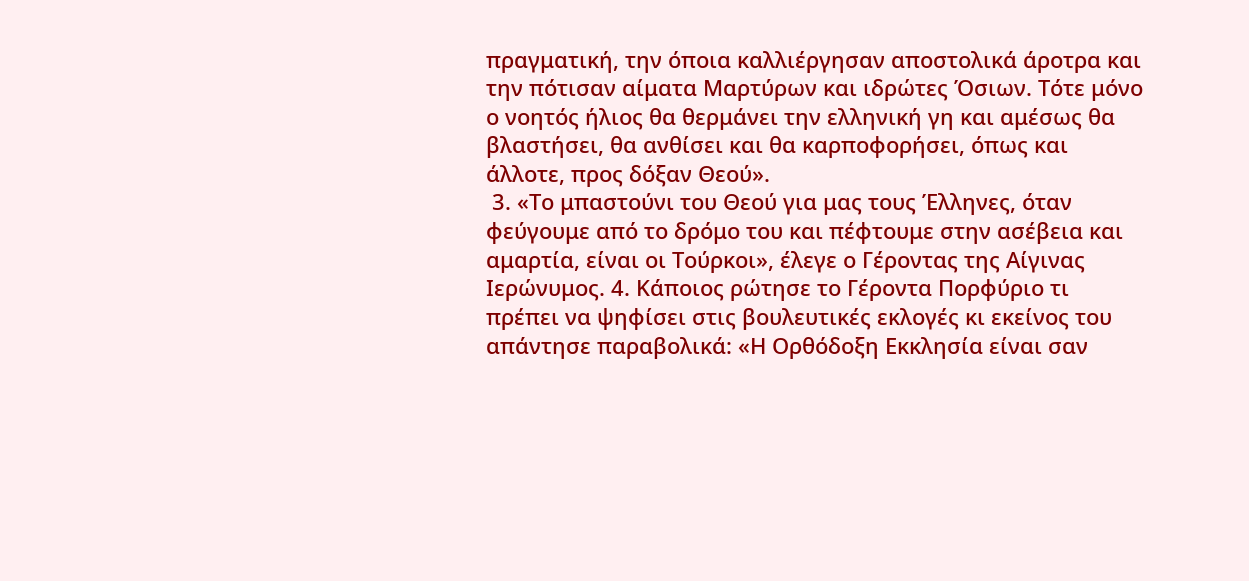πραγματική, την όποια καλλιέργησαν αποστολικά άροτρα και την πότισαν αίματα Μαρτύρων και ιδρώτες Όσιων. Τότε μόνο ο νοητός ήλιος θα θερμάνει την ελληνική γη και αμέσως θα βλαστήσει, θα ανθίσει και θα καρποφορήσει, όπως και άλλοτε, προς δόξαν Θεού».
 3. «Το μπαστούνι του Θεού για μας τους Έλληνες, όταν φεύγουμε από το δρόμο του και πέφτουμε στην ασέβεια και αμαρτία, είναι οι Τούρκοι», έλεγε ο Γέροντας της Αίγινας Ιερώνυμος. 4. Κάποιος ρώτησε το Γέροντα Πορφύριο τι πρέπει να ψηφίσει στις βουλευτικές εκλογές κι εκείνος του απάντησε παραβολικά: «Η Ορθόδοξη Εκκλησία είναι σαν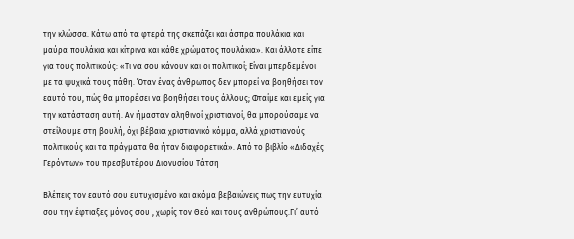την κλώσσα. Κάτω από τα φτερά της σκεπάζει και άσπρα πουλάκια και μαύρα πουλάκια και κίτρινα και κάθε χρώματος πουλάκια». Και άλλοτε είπε για τους πολιτικούς: «Τι να σου κάνουν και οι πολιτικοί; Είναι μπερδεμένοι με τα ψυχικά τους πάθη. Όταν ένας άνθρωπος δεν μπορεί να βοηθήσει τον εαυτό του, πώς θα μπορέσει να βοηθήσει τους άλλους; Φταίμε και εμείς για την κατάσταση αυτή. Αν ήμασταν αληθινοί χριστιανοί, θα μπορούσαμε να στείλουμε στη βουλή, όχι βέβαια χριστιανικό κόμμα, αλλά χριστιανούς πολιτικούς και τα πράγματα θα ήταν διαφορετικά». Από το βιβλίο «Διδαχές Γερόντων» του πρεσβυτέρου Διονυσίου Τάτση

Βλέπεις τον εαυτό σου ευτυχισμένο και ακόμα βεβαιώνεις πως την ευτυχία σου την έφτιαξες μόνος σου , χωρίς τον Θεό και τους ανθρώπους.Γι’ αυτό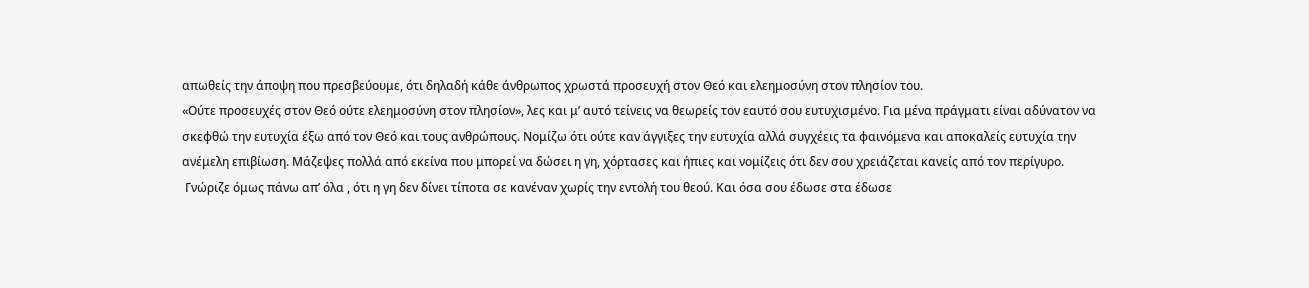απωθείς την άποψη που πρεσβεύουμε, ότι δηλαδή κάθε άνθρωπος χρωστά προσευχή στον Θεό και ελεημοσύνη στον πλησίον του.
«Ούτε προσευχές στον Θεό ούτε ελεημοσύνη στον πλησίον», λες και μ’ αυτό τείνεις να θεωρείς τον εαυτό σου ευτυχισμένο. Για μένα πράγματι είναι αδύνατον να σκεφθώ την ευτυχία έξω από τον Θεό και τους ανθρώπους. Νομίζω ότι ούτε καν άγγιξες την ευτυχία αλλά συγχέεις τα φαινόμενα και αποκαλείς ευτυχία την ανέμελη επιβίωση. Μάζεψες πολλά από εκείνα που μπορεί να δώσει η γη, χόρτασες και ήπιες και νομίζεις ότι δεν σου χρειάζεται κανείς από τον περίγυρο.
 Γνώριζε όμως πάνω απ’ όλα , ότι η γη δεν δίνει τίποτα σε κανέναν χωρίς την εντολή του θεού. Και όσα σου έδωσε στα έδωσε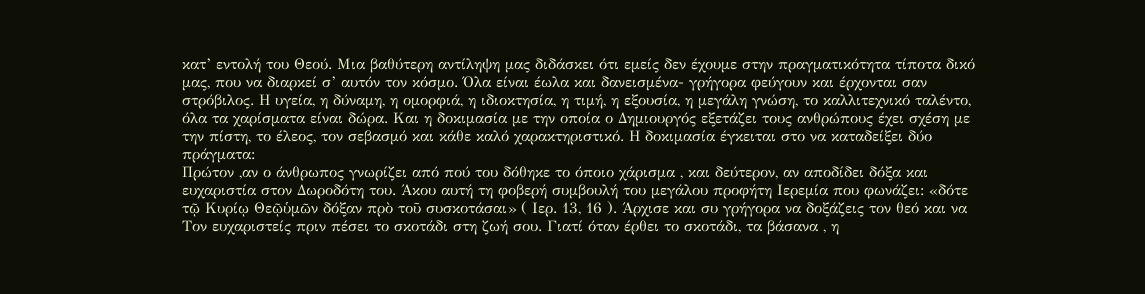κατ’ εντολή του Θεού. Μια βαθύτερη αντίληψη μας διδάσκει ότι εμείς δεν έχουμε στην πραγματικότητα τίποτα δικό μας, που να διαρκεί σ’ αυτόν τον κόσμο. Όλα είναι έωλα και δανεισμένα- γρήγορα φεύγουν και έρχονται σαν στρόβιλος. Η υγεία, η δύναμη, η ομορφιά, η ιδιοκτησία, η τιμή, η εξουσία, η μεγάλη γνώση, το καλλιτεχνικό ταλέντο, όλα τα χαρίσματα είναι δώρα. Και η δοκιμασία με την οποία ο Δημιουργός εξετάζει τους ανθρώπους έχει σχέση με την πίστη, το έλεος, τον σεβασμό και κάθε καλό χαρακτηριστικό. Η δοκιμασία έγκειται στο να καταδείξει δύο πράγματα:
Πρώτον ,αν ο άνθρωπος γνωρίζει από πού του δόθηκε το όποιο χάρισμα , και δεύτερον, αν αποδίδει δόξα και ευχαριστία στον Δωροδότη του. Άκου αυτή τη φοβερή συμβουλή του μεγάλου προφήτη Ιερεμία που φωνάζει: «δότε τῷ Κυρίῳ Θεῷὑμῶν δόξαν πρὸ τοῦ συσκοτάσαι» ( Ιερ. 13, 16 ). Άρχισε και συ γρήγορα να δοξάζεις τον θεό και να Τον ευχαριστείς πριν πέσει το σκοτάδι στη ζωή σου. Γιατί όταν έρθει το σκοτάδι, τα βάσανα , η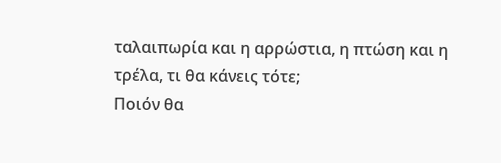ταλαιπωρία και η αρρώστια, η πτώση και η τρέλα, τι θα κάνεις τότε;
Ποιόν θα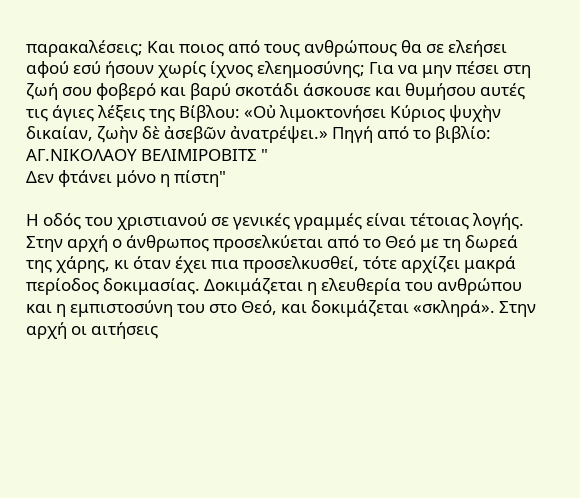παρακαλέσεις; Και ποιος από τους ανθρώπους θα σε ελεήσει αφού εσύ ήσουν χωρίς ίχνος ελεημοσύνης; Για να μην πέσει στη ζωή σου φοβερό και βαρύ σκοτάδι άσκουσε και θυμήσου αυτές τις άγιες λέξεις της Βίβλου: «Οὐ λιμοκτονήσει Κύριος ψυχὴν δικαίαν, ζωὴν δὲ ἀσεβῶν ἀνατρέψει.» Πηγή από το βιβλίο:
ΑΓ.ΝΙΚΟΛΑΟΥ ΒΕΛΙΜΙΡΟΒΙΤΣ "
Δεν φτάνει μόνο η πίστη"

Η οδός του χριστιανού σε γενικές γραμμές είναι τέτοιας λογής. Στην αρχή ο άνθρωπος προσελκύεται από το Θεό με τη δωρεά της χάρης, κι όταν έχει πια προσελκυσθεί, τότε αρχίζει μακρά περίοδος δοκιμασίας. Δοκιμάζεται η ελευθερία του ανθρώπου και η εμπιστοσύνη του στο Θεό, και δοκιμάζεται «σκληρά». Στην αρχή οι αιτήσεις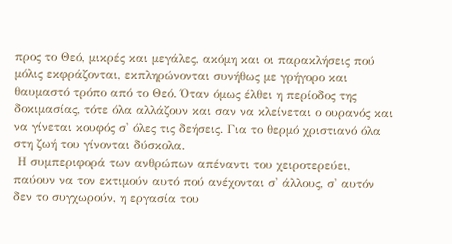προς το Θεό, μικρές και μεγάλες, ακόμη και οι παρακλήσεις πού μόλις εκφράζονται, εκπληρώνονται συνήθως με γρήγορο και θαυμαστό τρόπο από το Θεό. Όταν όμως έλθει η περίοδος της δοκιμασίας, τότε όλα αλλάζουν και σαν να κλείνεται ο ουρανός και να γίνεται κουφός σ' όλες τις δεήσεις. Για το θερμό χριστιανό όλα στη ζωή του γίνονται δύσκολα.
 Η συμπεριφορά των ανθρώπων απέναντι του χειροτερεύει, παύουν να τον εκτιμούν αυτό πού ανέχονται σ' άλλους, σ' αυτόν δεν το συγχωρούν, η εργασία του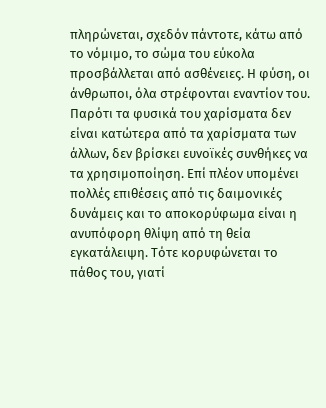πληρώνεται, σχεδόν πάντοτε, κάτω από το νόμιμο, το σώμα του εύκολα προσβάλλεται από ασθένειες. Η φύση, οι άνθρωποι, όλα στρέφονται εναντίον του. Παρότι τα φυσικά του χαρίσματα δεν είναι κατώτερα από τα χαρίσματα των άλλων, δεν βρίσκει ευνοϊκές συνθήκες να τα χρησιμοποίηση. Επί πλέον υπομένει πολλές επιθέσεις από τις δαιμονικές δυνάμεις και το αποκορύφωμα είναι η ανυπόφορη θλίψη από τη θεία εγκατάλειψη. Τότε κορυφώνεται το πάθος του, γιατί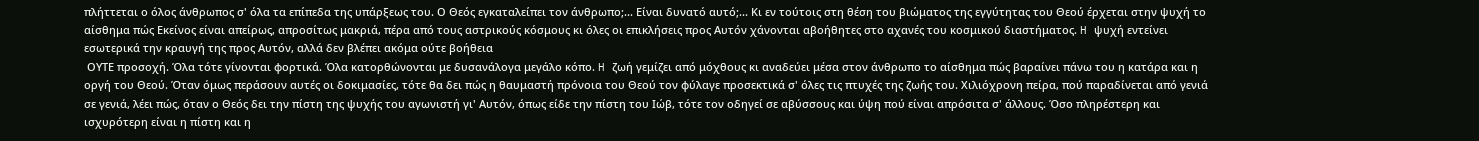πλήττεται ο όλος άνθρωπος σ' όλα τα επίπεδα της υπάρξεως του. Ο Θεός εγκαταλείπει τον άνθρωπο;... Είναι δυνατό αυτό;... Κι εν τούτοις στη θέση του βιώματος της εγγύτητας του Θεού έρχεται στην ψυχή το αίσθημα πώς Εκείνος είναι απείρως, απροσίτως μακριά, πέρα από τους αστρικούς κόσμους κι όλες οι επικλήσεις προς Αυτόν χάνονται αβοήθητες στο αχανές του κοσμικού διαστήματος. H ψυχή εντείνει εσωτερικά την κραυγή της προς Αυτόν, αλλά δεν βλέπει ακόμα ούτε βοήθεια
 ΟΥΤΕ προσοχή. Όλα τότε γίνονται φορτικά. Όλα κατορθώνονται με δυσανάλογα μεγάλο κόπο. H ζωή γεμίζει από μόχθους κι αναδεύει μέσα στον άνθρωπο το αίσθημα πώς βαραίνει πάνω του η κατάρα και η οργή του Θεού. Όταν όμως περάσουν αυτές οι δοκιμασίες, τότε θα δει πώς η θαυμαστή πρόνοια του Θεού τον φύλαγε προσεκτικά σ' όλες τις πτυχές της ζωής του. Χιλιόχρονη πείρα, πού παραδίνεται από γενιά σε γενιά, λέει πώς, όταν ο Θεός δει την πίστη της ψυχής του αγωνιστή γι' Αυτόν, όπως είδε την πίστη του Ιώβ, τότε τον οδηγεί σε αβύσσους και ύψη πού είναι απρόσιτα σ' άλλους. Όσο πληρέστερη και ισχυρότερη είναι η πίστη και η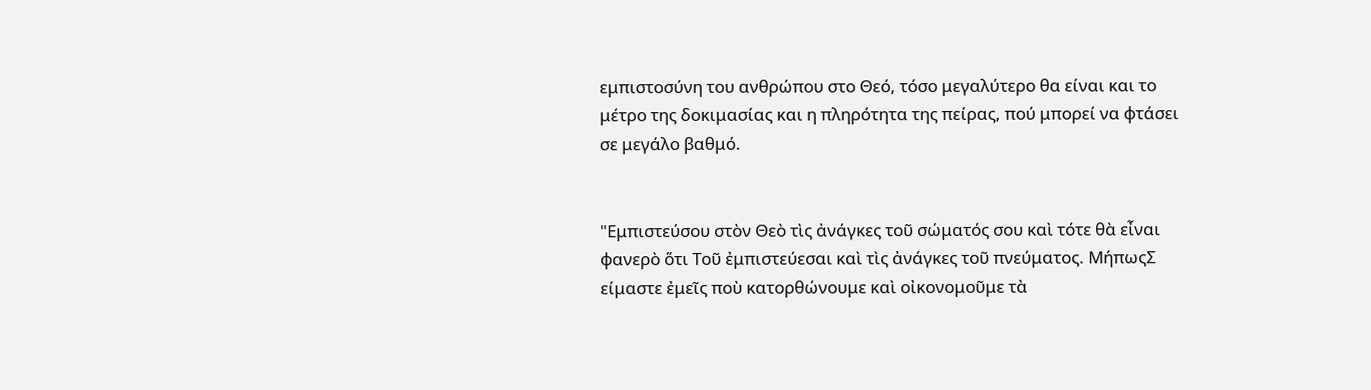εμπιστοσύνη του ανθρώπου στο Θεό, τόσο μεγαλύτερο θα είναι και το μέτρο της δοκιμασίας και η πληρότητα της πείρας, πού μπορεί να φτάσει σε μεγάλο βαθμό.


"Εμπιστεύσου στὸν Θεὸ τὶς ἀνάγκες τοῦ σώματός σου καὶ τότε θὰ εἶναι φανερὸ ὅτι Τοῦ ἐμπιστεύεσαι καὶ τὶς ἀνάγκες τοῦ πνεύματος. ΜήπωςΣ είμαστε ἐμεῖς ποὺ κατορθώνουμε καὶ οἰκονομοῦμε τὰ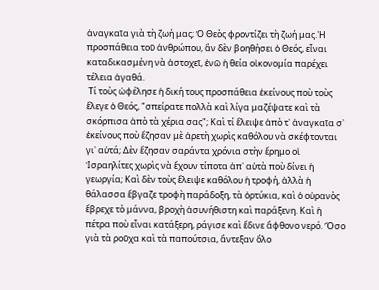ἀναγκαῖα γιὰ τὴ ζωή μας; Ὁ Θεὸς φροντίζει τὴ ζωή μας.῾Η προσπάθεια τοῦ ἀνθρώπου, ἂν δὲν βοηθήσει ὁ Θεός, εἶναι καταδικασμένη νὰ ἀστοχεῖ, ἐνῶ ἡ θεία οἰκονομία παρέχει τέλεια ἀγαθά.
 Τί τοὺς ὠφέλησε ἡ δική τους προσπάθεια ἐκείνους ποὺ τοὺς ἔλεγε ὁ Θεός, "σπείρατε πολλὰ καὶ λίγα μαζέψατε καὶ τὰ σκόρπισα ἀπὸ τὰ χέρια σας"; Καὶ τί ἔλειψε ἀπὸ τ᾽ ἀναγκαῖα σ᾽ ἐκείνους ποὺ ἔζησαν μὲ ἀρετὴ χωρὶς καθόλου νὰ σκέφτονται γι᾽ αὐτά; Δὲν ἔζησαν σαράντα χρόνια στὴν ἔρημο οἱ Ἰσραηλίτες χωρὶς νὰ ἔχουν τίποτα ἀπ᾽ αὐτὰ ποὺ δίνει ἡ γεωργία; Καὶ δὲν τοὺς ἔλειψε καθόλου ἡ τροφή, ἀλλὰ ἡ θάλασσα ἔβγαζε τροφὴ παράδοξη, τὰ ὀρτύκια, καὶ ὁ οὐρανὸς ἔβρεχε τὸ μάννα, βροχὴ ἀσυνήθιστη καὶ παράξενη. Καὶ ἡ πέτρα ποὺ εἶναι κατάξερη, ράγισε καὶ ἔδινε ἄφθονο νερό. Ὅσο γιὰ τὰ ροῦχα καὶ τὰ παπούτσια, ἄντεξαν ὅλο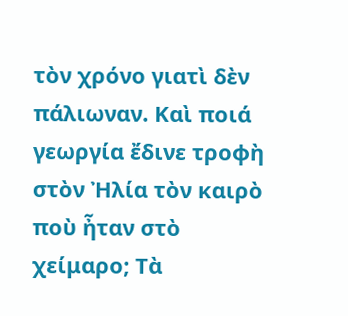τὸν χρόνο γιατὶ δὲν πάλιωναν. Καὶ ποιά γεωργία ἔδινε τροφὴ στὸν Ἠλία τὸν καιρὸ ποὺ ἦταν στὸ χείμαρο; Τὰ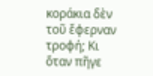κοράκια δὲν τοῦ ἔφερναν τροφή; Κι ὅταν πῆγε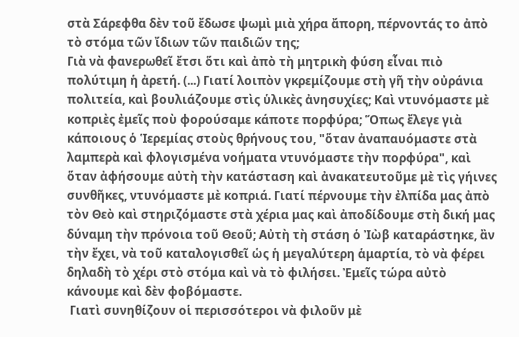στὰ Σάρεφθα δὲν τοῦ ἔδωσε ψωμὶ μιὰ χήρα ἄπορη, πέρνοντάς το ἀπὸ τὸ στόμα τῶν ἴδιων τῶν παιδιῶν της;
Γιὰ νὰ φανερωθεῖ ἔτσι ὅτι καὶ ἀπὸ τὴ μητρικὴ φύση εἶναι πιὸ πολύτιμη ἡ ἀρετή. (...) Γιατί λοιπὸν γκρεμίζουμε στὴ γῆ τὴν οὐράνια πολιτεία, καὶ βουλιάζουμε στὶς ὑλικὲς ἀνησυχίες; Καὶ ντυνόμαστε μὲ κοπριὲς ἐμεῖς ποὺ φορούσαμε κάποτε πορφύρα; Ὅπως ἔλεγε γιὰ κάποιους ὁ Ἱερεμίας στοὺς θρήνους του, "ὅταν ἀναπαυόμαστε στὰ λαμπερὰ καὶ φλογισμένα νοήματα ντυνόμαστε τὴν πορφύρα", καὶ ὅταν ἀφήσουμε αὐτὴ τὴν κατάσταση καὶ ἀνακατευτοῦμε μὲ τὶς γήινες συνθῆκες, ντυνόμαστε μὲ κοπριά. Γιατί πέρνουμε τὴν ἐλπίδα μας ἀπὸ τὸν Θεὸ καὶ στηριζόμαστε στὰ χέρια μας καὶ ἀποδίδουμε στὴ δική μας δύναμη τὴν πρόνοια τοῦ Θεοῦ; Αὐτὴ τὴ στάση ὁ Ἰὼβ καταράστηκε, ἂν τὴν ἔχει, νὰ τοῦ καταλογισθεῖ ὡς ἡ μεγαλύτερη ἁμαρτία, τὸ νὰ φέρει δηλαδὴ τὸ χέρι στὸ στόμα καὶ νὰ τὸ φιλήσει. Ἐμεῖς τώρα αὐτὸ κάνουμε καὶ δὲν φοβόμαστε.
 Γιατὶ συνηθίζουν οἱ περισσότεροι νὰ φιλοῦν μὲ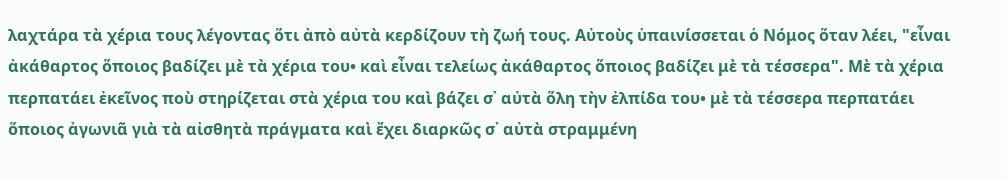λαχτάρα τὰ χέρια τους λέγοντας ὅτι ἀπὸ αὐτὰ κερδίζουν τὴ ζωή τους. Αὐτοὺς ὑπαινίσσεται ὁ Νόμος ὅταν λέει, "εἶναι ἀκάθαρτος ὅποιος βαδίζει μὲ τὰ χέρια του• καὶ εἶναι τελείως ἀκάθαρτος ὅποιος βαδίζει μὲ τὰ τέσσερα". Μὲ τὰ χέρια περπατάει ἐκεῖνος ποὺ στηρίζεται στὰ χέρια του καὶ βάζει σ᾽ αὐτὰ ὅλη τὴν ἐλπίδα του• μὲ τὰ τέσσερα περπατάει ὅποιος ἀγωνιᾶ γιὰ τὰ αἰσθητὰ πράγματα καὶ ἔχει διαρκῶς σ᾽ αὐτὰ στραμμένη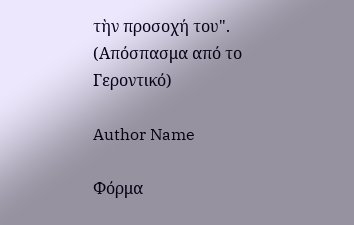τὴν προσοχή του". (Απόσπασμα από το Γεροντικό)

Author Name

Φόρμα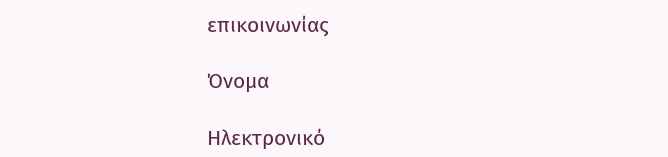επικοινωνίας

Όνομα

Ηλεκτρονικό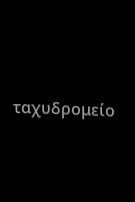ταχυδρομείο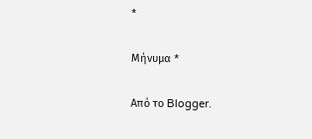*

Μήνυμα *

Από το Blogger.